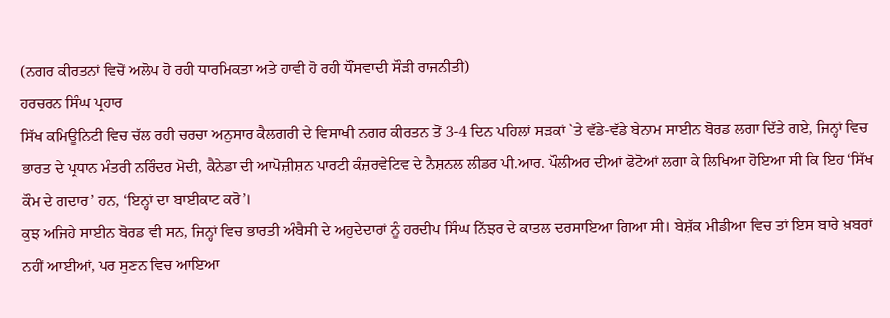(ਨਗਰ ਕੀਰਤਨਾਂ ਵਿਚੋਂ ਅਲੋਪ ਹੋ ਰਹੀ ਧਾਰਮਿਕਤਾ ਅਤੇ ਹਾਵੀ ਹੋ ਰਹੀ ਧੌਂਸਵਾਦੀ ਸੌੜੀ ਰਾਜਨੀਤੀ)
ਹਰਚਰਨ ਸਿੰਘ ਪ੍ਰਹਾਰ
ਸਿੱਖ ਕਮਿਊਨਿਟੀ ਵਿਚ ਚੱਲ ਰਹੀ ਚਰਚਾ ਅਨੁਸਾਰ ਕੈਲਗਰੀ ਦੇ ਵਿਸਾਖੀ ਨਗਰ ਕੀਰਤਨ ਤੋਂ 3-4 ਦਿਨ ਪਹਿਲਾਂ ਸੜਕਾਂ `ਤੇ ਵੱਡੇ-ਵੱਡੇ ਬੇਨਾਮ ਸਾਈਨ ਬੋਰਡ ਲਗਾ ਦਿੱਤੇ ਗਏ, ਜਿਨ੍ਹਾਂ ਵਿਚ ਭਾਰਤ ਦੇ ਪ੍ਰਧਾਨ ਮੰਤਰੀ ਨਰਿੰਦਰ ਮੋਦੀ, ਕੈਨੇਡਾ ਦੀ ਆਪੋਜ਼ੀਸ਼ਨ ਪਾਰਟੀ ਕੰਜ਼ਰਵੇਟਿਵ ਦੇ ਨੈਸ਼ਨਲ ਲੀਡਰ ਪੀ.ਆਰ. ਪੌਲੀਅਰ ਦੀਆਂ ਫੋਟੋਆਂ ਲਗਾ ਕੇ ਲਿਖਿਆ ਹੋਇਆ ਸੀ ਕਿ ਇਹ ‘ਸਿੱਖ ਕੌਮ ਦੇ ਗਦਾਰ’ ਹਨ, ‘ਇਨ੍ਹਾਂ ਦਾ ਬਾਈਕਾਟ ਕਰੋ’।
ਕੁਝ ਅਜਿਹੇ ਸਾਈਨ ਬੋਰਡ ਵੀ ਸਨ, ਜਿਨ੍ਹਾਂ ਵਿਚ ਭਾਰਤੀ ਅੰਬੈਸੀ ਦੇ ਅਹੁਦੇਦਾਰਾਂ ਨੂੰ ਹਰਦੀਪ ਸਿੰਘ ਨਿੱਝਰ ਦੇ ਕਾਤਲ ਦਰਸਾਇਆ ਗਿਆ ਸੀ। ਬੇਸ਼ੱਕ ਮੀਡੀਆ ਵਿਚ ਤਾਂ ਇਸ ਬਾਰੇ ਖ਼ਬਰਾਂ ਨਹੀਂ ਆਈਆਂ, ਪਰ ਸੁਣਨ ਵਿਚ ਆਇਆ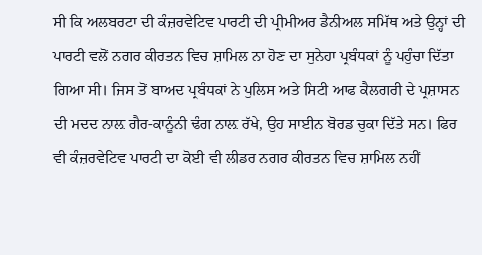ਸੀ ਕਿ ਅਲਬਰਟਾ ਦੀ ਕੰਜ਼ਰਵੇਟਿਵ ਪਾਰਟੀ ਦੀ ਪ੍ਰੀਮੀਅਰ ਡੈਨੀਅਲ ਸਮਿੱਥ ਅਤੇ ਉਨ੍ਹਾਂ ਦੀ ਪਾਰਟੀ ਵਲੋਂ ਨਗਰ ਕੀਰਤਨ ਵਿਚ ਸ਼ਾਮਿਲ ਨਾ ਹੋਣ ਦਾ ਸੁਨੇਹਾ ਪ੍ਰਬੰਧਕਾਂ ਨੂੰ ਪਹੁੰਚਾ ਦਿੱਤਾ ਗਿਆ ਸੀ। ਜਿਸ ਤੋਂ ਬਾਅਦ ਪ੍ਰਬੰਧਕਾਂ ਨੇ ਪੁਲਿਸ ਅਤੇ ਸਿਟੀ ਆਫ ਕੈਲਗਰੀ ਦੇ ਪ੍ਰਸ਼ਾਸਨ ਦੀ ਮਦਦ ਨਾਲ਼ ਗੈਰ-ਕਾਨੂੰਨੀ ਢੰਗ ਨਾਲ਼ ਰੱਖੇ, ਉਹ ਸਾਈਨ ਬੋਰਡ ਚੁਕਾ ਦਿੱਤੇ ਸਨ। ਫਿਰ ਵੀ ਕੰਜ਼ਰਵੇਟਿਵ ਪਾਰਟੀ ਦਾ ਕੋਈ ਵੀ ਲੀਡਰ ਨਗਰ ਕੀਰਤਨ ਵਿਚ ਸ਼ਾਮਿਲ ਨਹੀਂ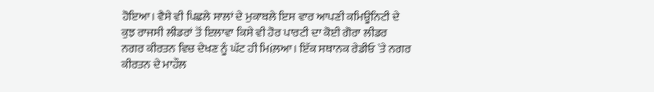ਹੋਇਆ। ਵੈਸੇ ਵੀ ਪਿਛਲੇ ਸਾਲਾਂ ਦੇ ਮੁਕਾਬਲੇ ਇਸ ਵਾਰ ਆਪਣੀ ਕਮਿਊਨਿਟੀ ਦੇ ਕੁਝ ਰਾਜਸੀ ਲੀਡਰਾਂ ਤੋਂ ਇਲਾਵਾ ਕਿਸੇ ਵੀ ਹੋਰ ਪਾਰਟੀ ਦਾ ਕੋਈ ਗੋਰਾ ਲੀਡਰ ਨਗਰ ਕੀਰਤਨ ਵਿਚ ਦੇਖਣ ਨੂੰ ਘੱਟ ਹੀ ਮਿiਲ਼ਆ। ਇੱਕ ਸਥਾਨਕ ਰੇਡੀਓ `ਤੇ ਨਗਰ ਕੀਰਤਨ ਦੇ ਮਾਹੌਲ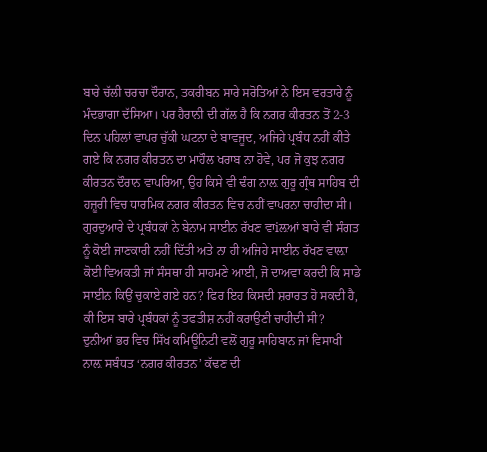ਬਾਰੇ ਚੱਲੀ ਚਰਚਾ ਦੌਰਾਨ, ਤਕਰੀਬਨ ਸਾਰੇ ਸਰੋਤਿਆਂ ਨੇ ਇਸ ਵਰਤਾਰੇ ਨੂੰ ਮੰਦਭਾਗਾ ਦੱਸਿਆ। ਪਰ ਹੈਰਾਨੀ ਦੀ ਗੱਲ ਹੈ ਕਿ ਨਗਰ ਕੀਰਤਨ ਤੋਂ 2-3 ਦਿਨ ਪਹਿਲਾਂ ਵਾਪਰ ਚੁੱਕੀ ਘਟਨਾ ਦੇ ਬਾਵਜੂਦ, ਅਜਿਹੇ ਪ੍ਰਬੰਧ ਨਹੀਂ ਕੀਤੇ ਗਏ ਕਿ ਨਗਰ ਕੀਰਤਨ ਦਾ ਮਾਹੌਲ ਖਰਾਬ ਨਾ ਹੋਵੇ, ਪਰ ਜੋ ਕੁਝ ਨਗਰ ਕੀਰਤਨ ਦੌਰਾਨ ਵਾਪਰਿਆ, ਉਹ ਕਿਸੇ ਵੀ ਢੰਗ ਨਾਲ਼ ਗੁਰੂ ਗ੍ਰੰਥ ਸਾਹਿਬ ਦੀ ਹਜ਼ੂਰੀ ਵਿਚ ਧਾਰਮਿਕ ਨਗਰ ਕੀਰਤਨ ਵਿਚ ਨਹੀਂ ਵਾਪਰਨਾ ਚਾਹੀਦਾ ਸੀ। ਗੁਰਦੁਆਰੇ ਦੇ ਪ੍ਰਬੰਧਕਾਂ ਨੇ ਬੇਨਾਮ ਸਾਈਨ ਰੱਖਣ ਵਾiਲ਼ਆਂ ਬਾਰੇ ਵੀ ਸੰਗਤ ਨੂੰ ਕੋਈ ਜਾਣਕਾਰੀ ਨਹੀਂ ਦਿੱਤੀ ਅਤੇ ਨਾ ਹੀ ਅਜਿਹੇ ਸਾਈਨ ਰੱਖਣ ਵਾਲ਼ਾ ਕੋਈ ਵਿਅਕਤੀ ਜਾਂ ਸੰਸਥਾ ਹੀ ਸਾਹਮਣੇ ਆਈ, ਜੋ ਦਾਅਵਾ ਕਰਦੀ ਕਿ ਸਾਡੇ ਸਾਈਨ ਕਿਉਂ ਚੁਕਾਏ ਗਏ ਹਨ? ਫਿਰ ਇਹ ਕਿਸਦੀ ਸ਼ਰਾਰਤ ਹੋ ਸਕਦੀ ਹੈ, ਕੀ ਇਸ ਬਾਰੇ ਪ੍ਰਬੰਧਕਾਂ ਨੂੰ ਤਫਤੀਸ਼ ਨਹੀਂ ਕਰਾਉਣੀ ਚਾਹੀਦੀ ਸੀ?
ਦੁਨੀਆਂ ਭਰ ਵਿਚ ਸਿੱਖ ਕਮਿਊਨਿਟੀ ਵਲੋਂ ਗੁਰੂ ਸਾਹਿਬਾਨ ਜਾਂ ਵਿਸਾਖੀ ਨਾਲ਼ ਸਬੰਧਤ ‘ਨਗਰ ਕੀਰਤਨ’ ਕੱਢਣ ਦੀ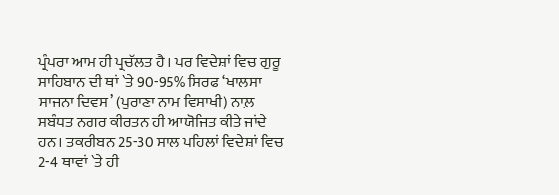ਪ੍ਰੰਪਰਾ ਆਮ ਹੀ ਪ੍ਰਚੱਲਤ ਹੈ। ਪਰ ਵਿਦੇਸ਼ਾਂ ਵਿਚ ਗੁਰੂ ਸਾਹਿਬਾਨ ਦੀ ਥਾਂ `ਤੇ 90-95% ਸਿਰਫ ‘ਖਾਲਸਾ ਸਾਜਨਾ ਦਿਵਸ’ (ਪੁਰਾਣਾ ਨਾਮ ਵਿਸਾਖੀ) ਨਾਲ਼ ਸਬੰਧਤ ਨਗਰ ਕੀਰਤਨ ਹੀ ਆਯੋਜਿਤ ਕੀਤੇ ਜਾਂਦੇ ਹਨ। ਤਕਰੀਬਨ 25-30 ਸਾਲ ਪਹਿਲਾਂ ਵਿਦੇਸ਼ਾਂ ਵਿਚ 2-4 ਥਾਵਾਂ `ਤੇ ਹੀ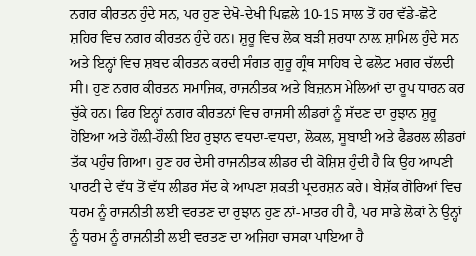ਨਗਰ ਕੀਰਤਨ ਹੁੰਦੇ ਸਨ, ਪਰ ਹੁਣ ਦੇਖੋ-ਦੇਖੀ ਪਿਛਲੇ 10-15 ਸਾਲ ਤੋਂ ਹਰ ਵੱਡੇ-ਛੋਟੇ ਸ਼ਹਿਰ ਵਿਚ ਨਗਰ ਕੀਰਤਨ ਹੁੰਦੇ ਹਨ। ਸ਼ੁਰੂ ਵਿਚ ਲੋਕ ਬੜੀ ਸ਼ਰਧਾ ਨਾਲ਼ ਸ਼ਾਮਿਲ ਹੁੰਦੇ ਸਨ ਅਤੇ ਇਨ੍ਹਾਂ ਵਿਚ ਸ਼ਬਦ ਕੀਰਤਨ ਕਰਦੀ ਸੰਗਤ ਗੁਰੂ ਗ੍ਰੰਥ ਸਾਹਿਬ ਦੇ ਫਲੋਟ ਮਗਰ ਚੱਲਦੀ ਸੀ। ਹੁਣ ਨਗਰ ਕੀਰਤਨ ਸਮਾਜਿਕ, ਰਾਜਨੀਤਕ ਅਤੇ ਬਿਜ਼ਨਸ ਮੇਲਿਆਂ ਦਾ ਰੂਪ ਧਾਰਨ ਕਰ ਚੁੱਕੇ ਹਨ। ਫਿਰ ਇਨ੍ਹਾਂ ਨਗਰ ਕੀਰਤਨਾਂ ਵਿਚ ਰਾਜਸੀ ਲੀਡਰਾਂ ਨੂੰ ਸੱਦਣ ਦਾ ਰੁਝਾਨ ਸ਼ੁਰੂ ਹੋਇਆ ਅਤੇ ਹੌਲ਼ੀ-ਹੌਲ਼ੀ ਇਹ ਰੁਝਾਨ ਵਧਦਾ-ਵਧਦਾ, ਲੋਕਲ, ਸੂਬਾਈ ਅਤੇ ਫੈਡਰਲ ਲੀਡਰਾਂ ਤੱਕ ਪਹੁੰਚ ਗਿਆ। ਹੁਣ ਹਰ ਦੇਸੀ ਰਾਜਨੀਤਕ ਲੀਡਰ ਦੀ ਕੋਸ਼ਿਸ਼ ਹੁੰਦੀ ਹੈ ਕਿ ਉਹ ਆਪਣੀ ਪਾਰਟੀ ਦੇ ਵੱਧ ਤੋਂ ਵੱਧ ਲੀਡਰ ਸੱਦ ਕੇ ਆਪਣਾ ਸ਼ਕਤੀ ਪ੍ਰਦਰਸ਼ਨ ਕਰੇ। ਬੇਸ਼ੱਕ ਗੋਰਿਆਂ ਵਿਚ ਧਰਮ ਨੂੰ ਰਾਜਨੀਤੀ ਲਈ ਵਰਤਣ ਦਾ ਰੁਝਾਨ ਹੁਣ ਨਾਂ-ਮਾਤਰ ਹੀ ਹੈ, ਪਰ ਸਾਡੇ ਲੋਕਾਂ ਨੇ ਉਨ੍ਹਾਂ ਨੂੰ ਧਰਮ ਨੂੰ ਰਾਜਨੀਤੀ ਲਈ ਵਰਤਣ ਦਾ ਅਜਿਹਾ ਚਸਕਾ ਪਾਇਆ ਹੈ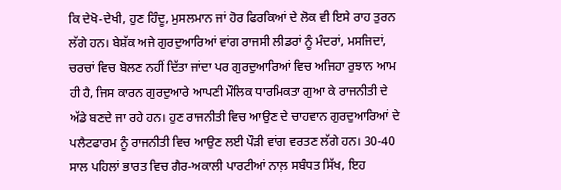ਕਿ ਦੇਖੋ-ਦੇਖੀ, ਹੁਣ ਹਿੰਦੂ, ਮੁਸਲਮਾਨ ਜਾਂ ਹੋਰ ਫਿਰਕਿਆਂ ਦੇ ਲੋਕ ਵੀ ਇਸੇ ਰਾਹ ਤੁਰਨ ਲੱਗੇ ਹਨ। ਬੇਸ਼ੱਕ ਅਜੇ ਗੁਰਦੁਆਰਿਆਂ ਵਾਂਗ ਰਾਜਸੀ ਲੀਡਰਾਂ ਨੂੰ ਮੰਦਰਾਂ, ਮਸਜਿਦਾਂ, ਚਰਚਾਂ ਵਿਚ ਬੋਲਣ ਨਹੀਂ ਦਿੱਤਾ ਜਾਂਦਾ ਪਰ ਗੁਰਦੁਆਰਿਆਂ ਵਿਚ ਅਜਿਹਾ ਰੁਝਾਨ ਆਮ ਹੀ ਹੈ, ਜਿਸ ਕਾਰਨ ਗੁਰਦੁਆਰੇ ਆਪਣੀ ਮੌਲਿਕ ਧਾਰਮਿਕਤਾ ਗੁਆ ਕੇ ਰਾਜਨੀਤੀ ਦੇ ਅੱਡੇ ਬਣਦੇ ਜਾ ਰਹੇ ਹਨ। ਹੁਣ ਰਾਜਨੀਤੀ ਵਿਚ ਆਉਣ ਦੇ ਚਾਹਵਾਨ ਗੁਰਦੁਆਰਿਆਂ ਦੇ ਪਲੈਟਫਾਰਮ ਨੂੰ ਰਾਜਨੀਤੀ ਵਿਚ ਆਉਣ ਲਈ ਪੌੜੀ ਵਾਂਗ ਵਰਤਣ ਲੱਗੇ ਹਨ। 30-40 ਸਾਲ ਪਹਿਲਾਂ ਭਾਰਤ ਵਿਚ ਗੈਰ-ਅਕਾਲੀ ਪਾਰਟੀਆਂ ਨਾਲ਼ ਸਬੰਧਤ ਸਿੱਖ, ਇਹ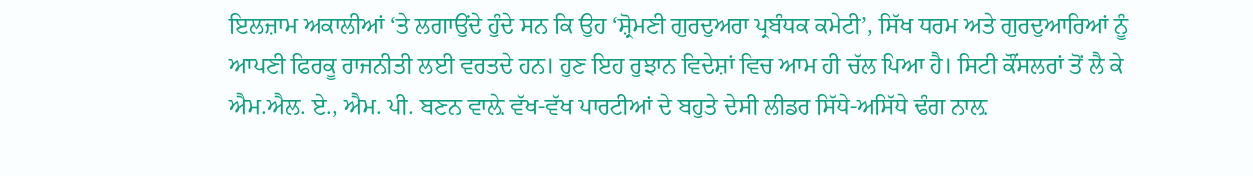ਇਲਜ਼ਾਮ ਅਕਾਲੀਆਂ ‘ਤੇ ਲਗਾਉਂਦੇ ਹੁੰਦੇ ਸਨ ਕਿ ਉਹ ‘ਸ਼੍ਰੋਮਣੀ ਗੁਰਦੁਅਰਾ ਪ੍ਰਬੰਧਕ ਕਮੇਟੀ’, ਸਿੱਖ ਧਰਮ ਅਤੇ ਗੁਰਦੁਆਰਿਆਂ ਨੂੰ ਆਪਣੀ ਫਿਰਕੂ ਰਾਜਨੀਤੀ ਲਈ ਵਰਤਦੇ ਹਨ। ਹੁਣ ਇਹ ਰੁਝਾਨ ਵਿਦੇਸ਼ਾਂ ਵਿਚ ਆਮ ਹੀ ਚੱਲ ਪਿਆ ਹੈ। ਸਿਟੀ ਕੌਂਸਲਰਾਂ ਤੋਂ ਲੈ ਕੇ ਐਮ.ਐਲ. ਏ., ਐਮ. ਪੀ. ਬਣਨ ਵਾਲ਼ੇ ਵੱਖ-ਵੱਖ ਪਾਰਟੀਆਂ ਦੇ ਬਹੁਤੇ ਦੇਸੀ ਲੀਡਰ ਸਿੱਧੇ-ਅਸਿੱਧੇ ਢੰਗ ਨਾਲ਼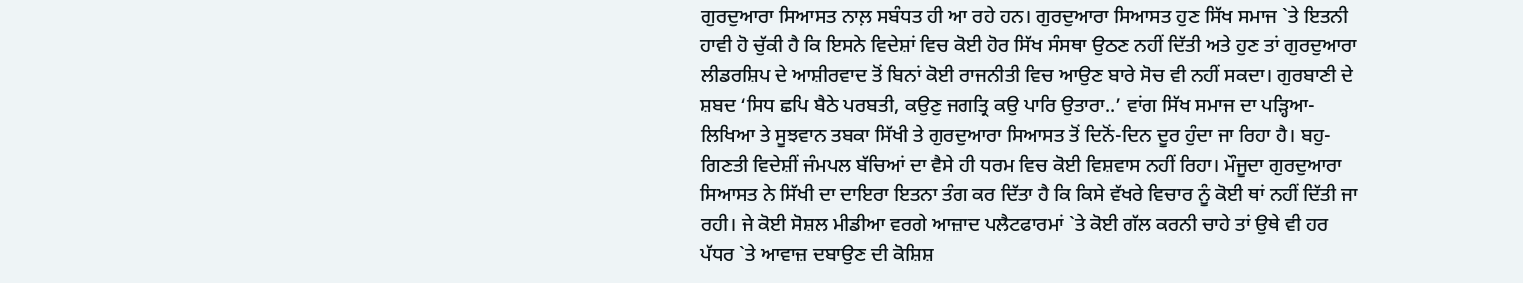ਗੁਰਦੁਆਰਾ ਸਿਆਸਤ ਨਾਲ਼ ਸਬੰਧਤ ਹੀ ਆ ਰਹੇ ਹਨ। ਗੁਰਦੁਆਰਾ ਸਿਆਸਤ ਹੁਣ ਸਿੱਖ ਸਮਾਜ `ਤੇ ਇਤਨੀ ਹਾਵੀ ਹੋ ਚੁੱਕੀ ਹੈ ਕਿ ਇਸਨੇ ਵਿਦੇਸ਼ਾਂ ਵਿਚ ਕੋਈ ਹੋਰ ਸਿੱਖ ਸੰਸਥਾ ਉਠਣ ਨਹੀਂ ਦਿੱਤੀ ਅਤੇ ਹੁਣ ਤਾਂ ਗੁਰਦੁਆਰਾ ਲੀਡਰਸ਼ਿਪ ਦੇ ਆਸ਼ੀਰਵਾਦ ਤੋਂ ਬਿਨਾਂ ਕੋਈ ਰਾਜਨੀਤੀ ਵਿਚ ਆਉਣ ਬਾਰੇ ਸੋਚ ਵੀ ਨਹੀਂ ਸਕਦਾ। ਗੁਰਬਾਣੀ ਦੇ ਸ਼ਬਦ ‘ਸਿਧ ਛਪਿ ਬੈਠੇ ਪਰਬਤੀ, ਕਉਣੁ ਜਗਤ੍ਰਿ ਕਉ ਪਾਰਿ ਉਤਾਰਾ..’ ਵਾਂਗ ਸਿੱਖ ਸਮਾਜ ਦਾ ਪੜ੍ਹਿਆ-ਲਿਖਿਆ ਤੇ ਸੂਝਵਾਨ ਤਬਕਾ ਸਿੱਖੀ ਤੇ ਗੁਰਦੁਆਰਾ ਸਿਆਸਤ ਤੋਂ ਦਿਨੋਂ-ਦਿਨ ਦੂਰ ਹੁੰਦਾ ਜਾ ਰਿਹਾ ਹੈ। ਬਹੁ-ਗਿਣਤੀ ਵਿਦੇਸ਼ੀਂ ਜੰਮਪਲ ਬੱਚਿਆਂ ਦਾ ਵੈਸੇ ਹੀ ਧਰਮ ਵਿਚ ਕੋਈ ਵਿਸ਼ਵਾਸ ਨਹੀਂ ਰਿਹਾ। ਮੌਜੂਦਾ ਗੁਰਦੁਆਰਾ ਸਿਆਸਤ ਨੇ ਸਿੱਖੀ ਦਾ ਦਾਇਰਾ ਇਤਨਾ ਤੰਗ ਕਰ ਦਿੱਤਾ ਹੈ ਕਿ ਕਿਸੇ ਵੱਖਰੇ ਵਿਚਾਰ ਨੂੰ ਕੋਈ ਥਾਂ ਨਹੀਂ ਦਿੱਤੀ ਜਾ ਰਹੀ। ਜੇ ਕੋਈ ਸੋਸ਼ਲ ਮੀਡੀਆ ਵਰਗੇ ਆਜ਼ਾਦ ਪਲੈਟਫਾਰਮਾਂ `ਤੇ ਕੋਈ ਗੱਲ ਕਰਨੀ ਚਾਹੇ ਤਾਂ ਉਥੇ ਵੀ ਹਰ ਪੱਧਰ `ਤੇ ਆਵਾਜ਼ ਦਬਾਉਣ ਦੀ ਕੋਸ਼ਿਸ਼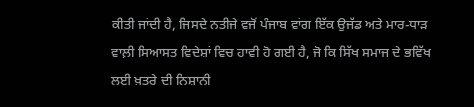ਕੀਤੀ ਜਾਂਦੀ ਹੈ, ਜਿਸਦੇ ਨਤੀਜੇ ਵਜੋਂ ਪੰਜਾਬ ਵਾਂਗ ਇੱਕ ਉਜੱਡ ਅਤੇ ਮਾਰ-ਧਾੜ ਵਾਲ਼ੀ ਸਿਆਸਤ ਵਿਦੇਸ਼ਾਂ ਵਿਚ ਹਾਵੀ ਹੋ ਗਈ ਹੈ, ਜੋ ਕਿ ਸਿੱਖ ਸਮਾਜ ਦੇ ਭਵਿੱਖ ਲਈ ਖ਼ਤਰੇ ਦੀ ਨਿਸ਼ਾਨੀ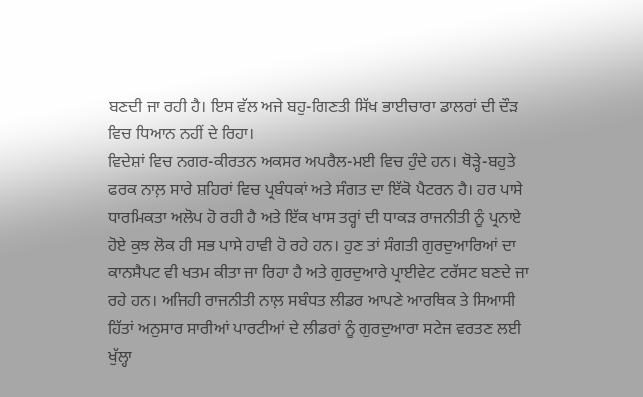ਬਣਦੀ ਜਾ ਰਹੀ ਹੈ। ਇਸ ਵੱਲ ਅਜੇ ਬਹੁ-ਗਿਣਤੀ ਸਿੱਖ ਭਾਈਚਾਰਾ ਡਾਲਰਾਂ ਦੀ ਦੌੜ ਵਿਚ ਧਿਆਨ ਨਹੀਂ ਦੇ ਰਿਹਾ।
ਵਿਦੇਸ਼ਾਂ ਵਿਚ ਨਗਰ-ਕੀਰਤਨ ਅਕਸਰ ਅਪਰੈਲ-ਮਈ ਵਿਚ ਹੁੰਦੇ ਹਨ। ਥੋੜ੍ਹੇ-ਬਹੁਤੇ ਫਰਕ ਨਾਲ਼ ਸਾਰੇ ਸ਼ਹਿਰਾਂ ਵਿਚ ਪ੍ਰਬੰਧਕਾਂ ਅਤੇ ਸੰਗਤ ਦਾ ਇੱਕੋ ਪੈਟਰਨ ਹੈ। ਹਰ ਪਾਸੇ ਧਾਰਮਿਕਤਾ ਅਲੋਪ ਹੋ ਰਹੀ ਹੈ ਅਤੇ ਇੱਕ ਖਾਸ ਤਰ੍ਹਾਂ ਦੀ ਧਾਕੜ ਰਾਜਨੀਤੀ ਨੂੰ ਪ੍ਰਨਾਏ ਹੋਏ ਕੁਝ ਲੋਕ ਹੀ ਸਭ ਪਾਸੇ ਹਾਵੀ ਹੋ ਰਹੇ ਹਨ। ਹੁਣ ਤਾਂ ਸੰਗਤੀ ਗੁਰਦੁਆਰਿਆਂ ਦਾ ਕਾਨਸੈਪਟ ਵੀ ਖਤਮ ਕੀਤਾ ਜਾ ਰਿਹਾ ਹੈ ਅਤੇ ਗੁਰਦੁਆਰੇ ਪ੍ਰਾਈਵੇਟ ਟਰੱਸਟ ਬਣਦੇ ਜਾ ਰਹੇ ਹਨ। ਅਜਿਹੀ ਰਾਜਨੀਤੀ ਨਾਲ਼ ਸਬੰਧਤ ਲੀਡਰ ਆਪਣੇ ਆਰਥਿਕ ਤੇ ਸਿਆਸੀ ਹਿੱਤਾਂ ਅਨੁਸਾਰ ਸਾਰੀਆਂ ਪਾਰਟੀਆਂ ਦੇ ਲੀਡਰਾਂ ਨੂੰ ਗੁਰਦੁਆਰਾ ਸਟੇਜ ਵਰਤਣ ਲਈ ਖੁੱਲ੍ਹਾ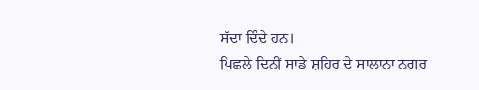ਸੱਦਾ ਦਿੰਦੇ ਹਨ।
ਪਿਛਲੇ ਦਿਨੀਂ ਸਾਡੇ ਸ਼ਹਿਰ ਦੇ ਸਾਲਾਨਾ ਨਗਰ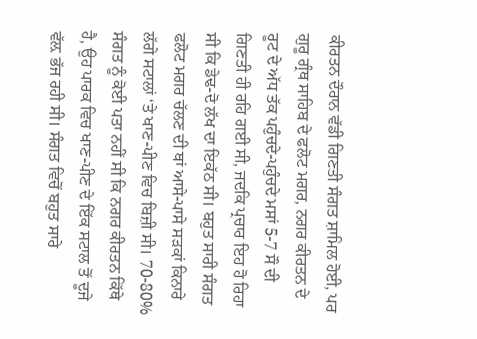ਕੀਰਤਨ ਦੌਰਾਨ ਵੱਡੀ ਗਿਣਤੀ ਸੰਗਤ ਸ਼ਾਮਿਲ ਹੋਈ, ਪਰ ਗੁਰੂ ਗ੍ਰੰਥ ਸਾਹਿਬ ਦੇ ਫਲੋਟ ਮਗਰ, ਨਗਰ ਕੀਰਤਨ ਦੇ ਰੂਟ ਦੇ ਅੱਧ ਤੱਕ ਪਹੁੰਚਦੇ-ਪਹੁੰਚਦੇ ਮਸਾਂ 5-7 ਸੌ ਦੀ ਗਿਣਤੀ ਹੀ ਰਹਿ ਗਈ ਸੀ, ਜਦਕਿ ਪ੍ਰਚਾਰ ਇਹ ਹੋ ਰਿਹਾ ਸੀ ਕਿ ਡੇਢ-ਦੋ ਲੱਖ ਦਾ ਇਕੱਠ ਸੀ। ਬਹੁਤ ਸਾਰੀ ਸੰਗਤ ਫਲੋਟ ਮਗਰ ਚੱਲਣ ਦੀ ਥਾਂ ਆਸੇ-ਪਾਸੇ ਸੜਕਾਂ ਕਿਨਾਰੇ ਲੱਗੇ ਸਟਾਲਾਂ ‘ਤੇ ਖਾਣ-ਪੀਣ ਵਿਚ ਬਿਜ਼ੀ ਸੀ। 70-80% ਸੰਗਤ ਨੂੰ ਕੋਈ ਪਤਾ ਨਹੀਂ ਸੀ ਕਿ ਨਗਰ ਕੀਰਤਨ ਕਿੱਥੇ ਹੈ, ਉਹ ਪਾਰਕ ਵਿਚ ਖਾਣ-ਪੀਣ ਦੇ ਇੱਕ ਸਟਾਲ ਤੋਂ ਦੂਜੇ ਵੱਲ਼ ਭੱਜ ਰਹੀ ਸੀ। ਸੰਗਤ ਵਿਚੋਂ ਬਹੁਤ ਸਾਰੇ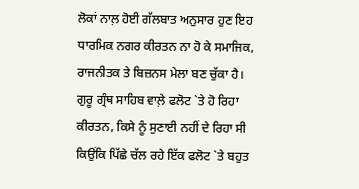ਲੋਕਾਂ ਨਾਲ਼ ਹੋਈ ਗੱਲਬਾਤ ਅਨੁਸਾਰ ਹੁਣ ਇਹ ਧਾਰਮਿਕ ਨਗਰ ਕੀਰਤਨ ਨਾ ਹੋ ਕੇ ਸਮਾਜਿਕ, ਰਾਜਨੀਤਕ ਤੇ ਬਿਜ਼ਨਸ ਮੇਲਾ ਬਣ ਚੁੱਕਾ ਹੈ। ਗੁਰੂ ਗ੍ਰੰਥ ਸਾਹਿਬ ਵਾਲ਼ੇ ਫਲੋਟ `ਤੇ ਹੋ ਰਿਹਾ ਕੀਰਤਨ, ਕਿਸੇ ਨੂੰ ਸੁਣਾਈ ਨਹੀਂ ਦੇ ਰਿਹਾ ਸੀ ਕਿਉਂਕਿ ਪਿੱਛੇ ਚੱਲ ਰਹੇ ਇੱਕ ਫਲੋਟ `ਤੇ ਬਹੁਤ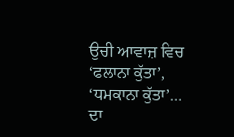ਉਚੀ ਆਵਾਜ਼ ਵਿਚ ‘ਫਲਾਨਾ ਕੁੱਤਾ’, ‘ਧਮਕਾਨਾ ਕੁੱਤਾ’… ਦਾ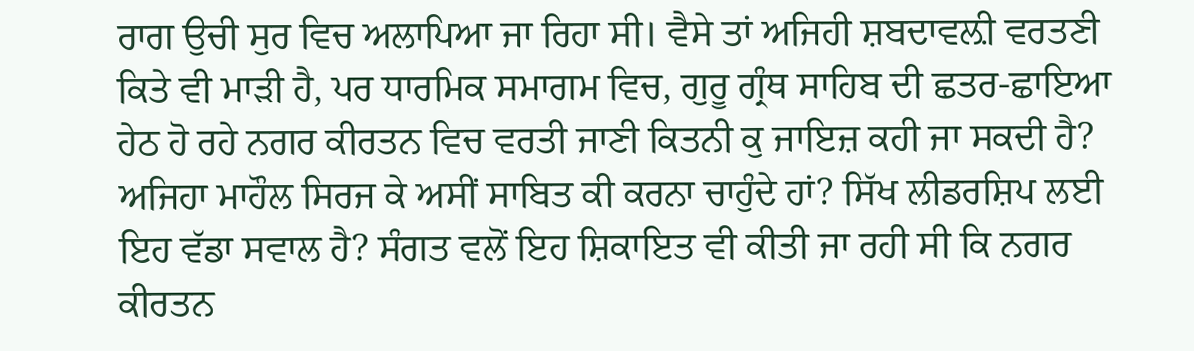ਰਾਗ ਉਚੀ ਸੁਰ ਵਿਚ ਅਲਾਪਿਆ ਜਾ ਰਿਹਾ ਸੀ। ਵੈਸੇ ਤਾਂ ਅਜਿਹੀ ਸ਼ਬਦਾਵਲ਼ੀ ਵਰਤਣੀ ਕਿਤੇ ਵੀ ਮਾੜੀ ਹੈ, ਪਰ ਧਾਰਮਿਕ ਸਮਾਗਮ ਵਿਚ, ਗੁਰੂ ਗ੍ਰੰਥ ਸਾਹਿਬ ਦੀ ਛਤਰ-ਛਾਇਆ ਹੇਠ ਹੋ ਰਹੇ ਨਗਰ ਕੀਰਤਨ ਵਿਚ ਵਰਤੀ ਜਾਣੀ ਕਿਤਨੀ ਕੁ ਜਾਇਜ਼ ਕਹੀ ਜਾ ਸਕਦੀ ਹੈ? ਅਜਿਹਾ ਮਾਹੌਲ ਸਿਰਜ ਕੇ ਅਸੀਂ ਸਾਬਿਤ ਕੀ ਕਰਨਾ ਚਾਹੁੰਦੇ ਹਾਂ? ਸਿੱਖ ਲੀਡਰਸ਼ਿਪ ਲਈ ਇਹ ਵੱਡਾ ਸਵਾਲ ਹੈ? ਸੰਗਤ ਵਲੋਂ ਇਹ ਸ਼ਿਕਾਇਤ ਵੀ ਕੀਤੀ ਜਾ ਰਹੀ ਸੀ ਕਿ ਨਗਰ ਕੀਰਤਨ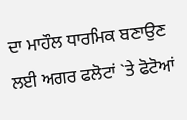ਦਾ ਮਾਹੌਲ ਧਾਰਮਿਕ ਬਣਾਉਣ ਲਈ ਅਗਰ ਫਲੋਟਾਂ `ਤੇ ਫੋਟੋਆਂ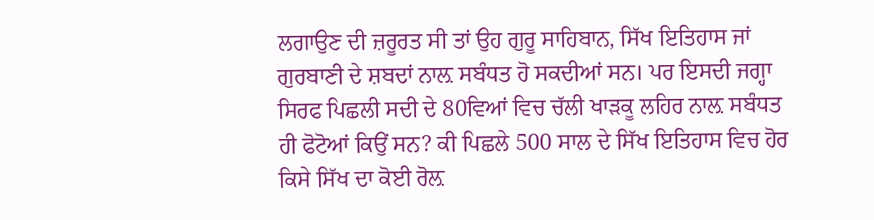ਲਗਾਉਣ ਦੀ ਜ਼ਰੂਰਤ ਸੀ ਤਾਂ ਉਹ ਗੁਰੂ ਸਾਹਿਬਾਨ, ਸਿੱਖ ਇਤਿਹਾਸ ਜਾਂ ਗੁਰਬਾਣੀ ਦੇ ਸ਼ਬਦਾਂ ਨਾਲ਼ ਸਬੰਧਤ ਹੋ ਸਕਦੀਆਂ ਸਨ। ਪਰ ਇਸਦੀ ਜਗ੍ਹਾ ਸਿਰਫ ਪਿਛਲੀ ਸਦੀ ਦੇ 80ਵਿਆਂ ਵਿਚ ਚੱਲੀ ਖਾੜਕੂ ਲਹਿਰ ਨਾਲ਼ ਸਬੰਧਤ ਹੀ ਫੋਟੋਆਂ ਕਿਉਂ ਸਨ? ਕੀ ਪਿਛਲੇ 500 ਸਾਲ ਦੇ ਸਿੱਖ ਇਤਿਹਾਸ ਵਿਚ ਹੋਰ ਕਿਸੇ ਸਿੱਖ ਦਾ ਕੋਈ ਰੋਲ਼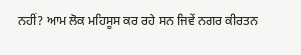ਨਹੀਂ? ਆਮ ਲੋਕ ਮਹਿਸੂਸ ਕਰ ਰਹੇ ਸਨ ਜਿਵੇਂ ਨਗਰ ਕੀਰਤਨ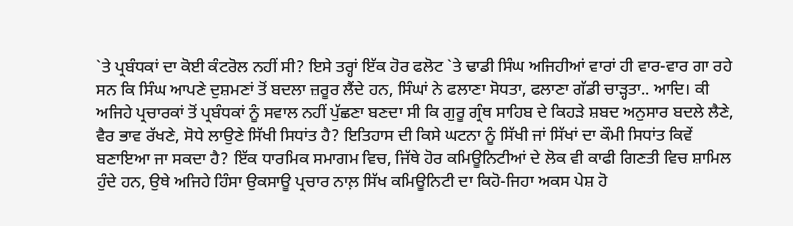`ਤੇ ਪ੍ਰਬੰਧਕਾਂ ਦਾ ਕੋਈ ਕੰਟਰੋਲ ਨਹੀਂ ਸੀ? ਇਸੇ ਤਰ੍ਹਾਂ ਇੱਕ ਹੋਰ ਫਲੋਟ `ਤੇ ਢਾਡੀ ਸਿੰਘ ਅਜਿਹੀਆਂ ਵਾਰਾਂ ਹੀ ਵਾਰ-ਵਾਰ ਗਾ ਰਹੇ ਸਨ ਕਿ ਸਿੰਘ ਆਪਣੇ ਦੁਸ਼ਮਣਾਂ ਤੋਂ ਬਦਲਾ ਜ਼ਰੂਰ ਲੈਂਦੇ ਹਨ, ਸਿੰਘਾਂ ਨੇ ਫਲਾਣਾ ਸੋਧਤਾ, ਫਲਾਣਾ ਗੱਡੀ ਚਾੜ੍ਹਤਾ.. ਆਦਿ। ਕੀ ਅਜਿਹੇ ਪ੍ਰਚਾਰਕਾਂ ਤੋਂ ਪ੍ਰਬੰਧਕਾਂ ਨੂੰ ਸਵਾਲ ਨਹੀਂ ਪੁੱਛਣਾ ਬਣਦਾ ਸੀ ਕਿ ਗੁਰੂ ਗ੍ਰੰਥ ਸਾਹਿਬ ਦੇ ਕਿਹੜੇ ਸ਼ਬਦ ਅਨੁਸਾਰ ਬਦਲੇ ਲੈਣੇ, ਵੈਰ ਭਾਵ ਰੱਖਣੇ, ਸੋਧੇ ਲਾਉਣੇ ਸਿੱਖੀ ਸਿਧਾਂਤ ਹੈ? ਇਤਿਹਾਸ ਦੀ ਕਿਸੇ ਘਟਨਾ ਨੂੰ ਸਿੱਖੀ ਜਾਂ ਸਿੱਖਾਂ ਦਾ ਕੌਮੀ ਸਿਧਾਂਤ ਕਿਵੇਂ ਬਣਾਇਆ ਜਾ ਸਕਦਾ ਹੈ? ਇੱਕ ਧਾਰਮਿਕ ਸਮਾਗਮ ਵਿਚ, ਜਿੱਥੇ ਹੋਰ ਕਮਿਊਨਿਟੀਆਂ ਦੇ ਲੋਕ ਵੀ ਕਾਫੀ ਗਿਣਤੀ ਵਿਚ ਸ਼ਾਮਿਲ ਹੁੰਦੇ ਹਨ, ਉਥੇ ਅਜਿਹੇ ਹਿੰਸਾ ਉਕਸਾਊ ਪ੍ਰਚਾਰ ਨਾਲ਼ ਸਿੱਖ ਕਮਿਊਨਿਟੀ ਦਾ ਕਿਹੋ-ਜਿਹਾ ਅਕਸ ਪੇਸ਼ ਹੋ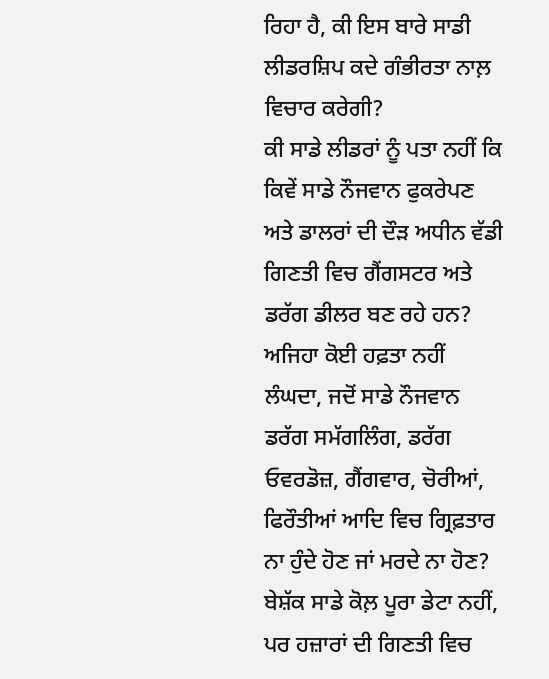ਰਿਹਾ ਹੈ, ਕੀ ਇਸ ਬਾਰੇ ਸਾਡੀ ਲੀਡਰਸ਼ਿਪ ਕਦੇ ਗੰਭੀਰਤਾ ਨਾਲ਼ ਵਿਚਾਰ ਕਰੇਗੀ?
ਕੀ ਸਾਡੇ ਲੀਡਰਾਂ ਨੂੰ ਪਤਾ ਨਹੀਂ ਕਿ ਕਿਵੇਂ ਸਾਡੇ ਨੌਜਵਾਨ ਫੁਕਰੇਪਣ ਅਤੇ ਡਾਲਰਾਂ ਦੀ ਦੌੜ ਅਧੀਨ ਵੱਡੀ ਗਿਣਤੀ ਵਿਚ ਗੈਂਗਸਟਰ ਅਤੇ ਡਰੱਗ ਡੀਲਰ ਬਣ ਰਹੇ ਹਨ? ਅਜਿਹਾ ਕੋਈ ਹਫ਼ਤਾ ਨਹੀਂ ਲੰਘਦਾ, ਜਦੋਂ ਸਾਡੇ ਨੌਜਵਾਨ ਡਰੱਗ ਸਮੱਗਲਿੰਗ, ਡਰੱਗ ਓਵਰਡੋਜ਼, ਗੈਂਗਵਾਰ, ਚੋਰੀਆਂ, ਫਿਰੌਤੀਆਂ ਆਦਿ ਵਿਚ ਗ੍ਰਿਫ਼ਤਾਰ ਨਾ ਹੁੰਦੇ ਹੋਣ ਜਾਂ ਮਰਦੇ ਨਾ ਹੋਣ? ਬੇਸ਼ੱਕ ਸਾਡੇ ਕੋਲ਼ ਪੂਰਾ ਡੇਟਾ ਨਹੀਂ, ਪਰ ਹਜ਼ਾਰਾਂ ਦੀ ਗਿਣਤੀ ਵਿਚ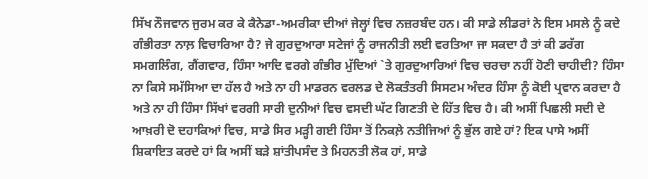ਸਿੱਖ ਨੌਜਵਾਨ ਜੁਰਮ ਕਰ ਕੇ ਕੈਨੇਡਾ-ਅਮਰੀਕਾ ਦੀਆਂ ਜੇਲ੍ਹਾਂ ਵਿਚ ਨਜ਼ਰਬੰਦ ਹਨ। ਕੀ ਸਾਡੇ ਲੀਡਰਾਂ ਨੇ ਇਸ ਮਸਲੇ ਨੂੰ ਕਦੇ ਗੰਭੀਰਤਾ ਨਾਲ਼ ਵਿਚਾਰਿਆ ਹੈ? ਜੇ ਗੁਰਦੁਆਰਾ ਸਟੇਜਾਂ ਨੂੰ ਰਾਜਨੀਤੀ ਲਈ ਵਰਤਿਆ ਜਾ ਸਕਦਾ ਹੈ ਤਾਂ ਕੀ ਡਰੱਗ ਸਮਗਲਿੰਗ, ਗੈਂਗਵਾਰ, ਹਿੰਸਾ ਆਦਿ ਵਰਗੇ ਗੰਭੀਰ ਮੁੱਦਿਆਂ `ਤੇ ਗੁਰਦੁਆਰਿਆਂ ਵਿਚ ਚਰਚਾ ਨਹੀਂ ਹੋਣੀ ਚਾਹੀਦੀ? ਹਿੰਸਾ ਨਾ ਕਿਸੇ ਸਮੱਸਿਆ ਦਾ ਹੱਲ ਹੈ ਅਤੇ ਨਾ ਹੀ ਮਾਡਰਨ ਵਰਲਡ ਦੇ ਲੋਕਤੰਤਰੀ ਸਿਸਟਮ ਅੰਦਰ ਹਿੰਸਾ ਨੂੰ ਕੋਈ ਪ੍ਰਵਾਨ ਕਰਦਾ ਹੈ ਅਤੇ ਨਾ ਹੀ ਹਿੰਸਾ ਸਿੱਖਾਂ ਵਰਗੀ ਸਾਰੀ ਦੁਨੀਆਂ ਵਿਚ ਵਸਦੀ ਘੱਟ ਗਿਣਤੀ ਦੇ ਹਿੱਤ ਵਿਚ ਹੈ। ਕੀ ਅਸੀਂ ਪਿਛਲੀ ਸਦੀ ਦੇ ਆਖ਼ਰੀ ਦੋ ਦਹਾਕਿਆਂ ਵਿਚ, ਸਾਡੇ ਸਿਰ ਮੜ੍ਹੀ ਗਈ ਹਿੰਸਾ ਤੋਂ ਨਿਕਲ਼ੇ ਨਤੀਜਿਆਂ ਨੂੰ ਭੁੱਲ ਗਏ ਹਾਂ? ਇਕ ਪਾਸੇ ਅਸੀਂ ਸ਼ਿਕਾਇਤ ਕਰਦੇ ਹਾਂ ਕਿ ਅਸੀਂ ਬੜੇ ਸ਼ਾਂਤੀਪਸੰਦ ਤੇ ਮਿਹਨਤੀ ਲੋਕ ਹਾਂ, ਸਾਡੇ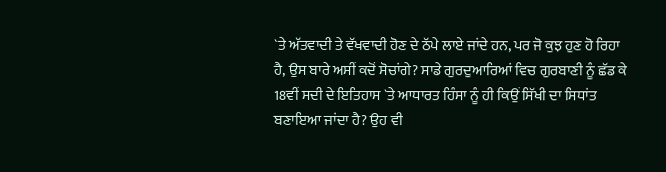`ਤੇ ਅੱਤਵਾਦੀ ਤੇ ਵੱਖਵਾਦੀ ਹੋਣ ਦੇ ਠੱਪੇ ਲਾਏ ਜਾਂਦੇ ਹਨ, ਪਰ ਜੋ ਕੁਝ ਹੁਣ ਹੋ ਰਿਹਾ ਹੈ, ਉਸ ਬਾਰੇ ਅਸੀਂ ਕਦੋਂ ਸੋਚਾਂਗੇ? ਸਾਡੇ ਗੁਰਦੁਆਰਿਆਂ ਵਿਚ ਗੁਰਬਾਣੀ ਨੂੰ ਛੱਡ ਕੇ 18ਵੀਂ ਸਦੀ ਦੇ ਇਤਿਹਾਸ `ਤੇ ਆਧਾਰਤ ਹਿੰਸਾ ਨੂੰ ਹੀ ਕਿਉਂ ਸਿੱਖੀ ਦਾ ਸਿਧਾਂਤ ਬਣਾਇਆ ਜਾਂਦਾ ਹੈ? ਉਹ ਵੀ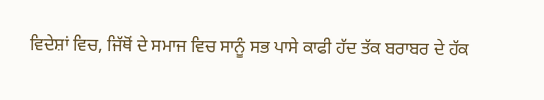ਵਿਦੇਸ਼ਾਂ ਵਿਚ, ਜਿੱਥੋਂ ਦੇ ਸਮਾਜ ਵਿਚ ਸਾਨੂੰ ਸਭ ਪਾਸੇ ਕਾਫੀ ਹੱਦ ਤੱਕ ਬਰਾਬਰ ਦੇ ਹੱਕ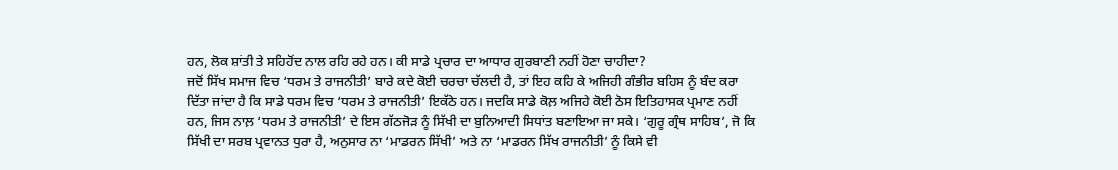ਹਨ, ਲੋਕ ਸ਼ਾਂਤੀ ਤੇ ਸਹਿਹੋਂਦ ਨਾਲ ਰਹਿ ਰਹੇ ਹਨ। ਕੀ ਸਾਡੇ ਪ੍ਰਚਾਰ ਦਾ ਆਧਾਰ ਗੁਰਬਾਣੀ ਨਹੀਂ ਹੋਣਾ ਚਾਹੀਦਾ?
ਜਦੋਂ ਸਿੱਖ ਸਮਾਜ ਵਿਚ ‘ਧਰਮ ਤੇ ਰਾਜਨੀਤੀ’ ਬਾਰੇ ਕਦੇ ਕੋਈ ਚਰਚਾ ਚੱਲਦੀ ਹੈ, ਤਾਂ ਇਹ ਕਹਿ ਕੇ ਅਜਿਹੀ ਗੰਭੀਰ ਬਹਿਸ ਨੂੰ ਬੰਦ ਕਰਾ ਦਿੱਤਾ ਜਾਂਦਾ ਹੈ ਕਿ ਸਾਡੇ ਧਰਮ ਵਿਚ ‘ਧਰਮ ਤੇ ਰਾਜਨੀਤੀ’ ਇਕੱਠੇ ਹਨ। ਜਦਕਿ ਸਾਡੇ ਕੋਲ਼ ਅਜਿਹੇ ਕੋਈ ਠੋਸ ਇਤਿਹਾਸਕ ਪ੍ਰਮਾਣ ਨਹੀਂ ਹਨ, ਜਿਸ ਨਾਲ਼ ‘ਧਰਮ ਤੇ ਰਾਜਨੀਤੀ’ ਦੇ ਇਸ ਗੱਠਜੋੜ ਨੂੰ ਸਿੱਖੀ ਦਾ ਬੁਨਿਆਦੀ ਸਿਧਾਂਤ ਬਣਾਇਆ ਜਾ ਸਕੇ। ‘ਗੁਰੂ ਗ੍ਰੰਥ ਸਾਹਿਬ’, ਜੋ ਕਿ ਸਿੱਖੀ ਦਾ ਸਰਬ ਪ੍ਰਵਾਨਤ ਧੁਰਾ ਹੈ, ਅਨੁਸਾਰ ਨਾ ‘ਮਾਡਰਨ ਸਿੱਖੀ’ ਅਤੇ ਨਾ ‘ਮਾਡਰਨ ਸਿੱਖ ਰਾਜਨੀਤੀ’ ਨੂੰ ਕਿਸੇ ਵੀ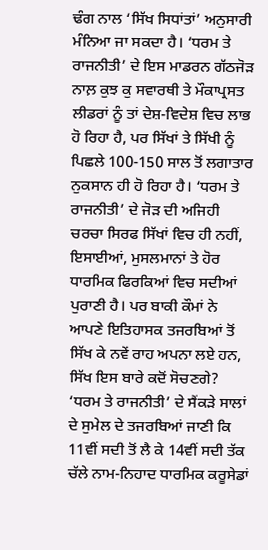ਢੰਗ ਨਾਲ ‘ਸਿੱਖ ਸਿਧਾਂਤਾਂ’ ਅਨੁਸਾਰੀ ਮੰਨਿਆ ਜਾ ਸਕਦਾ ਹੈ। ‘ਧਰਮ ਤੇ ਰਾਜਨੀਤੀ’ ਦੇ ਇਸ ਮਾਡਰਨ ਗੱਠਜੋੜ ਨਾਲ਼ ਕੁਝ ਕੁ ਸਵਾਰਥੀ ਤੇ ਮੌਕਾਪ੍ਰਸਤ ਲੀਡਰਾਂ ਨੂੰ ਤਾਂ ਦੇਸ਼-ਵਿਦੇਸ਼ ਵਿਚ ਲਾਭ ਹੋ ਰਿਹਾ ਹੈ, ਪਰ ਸਿੱਖਾਂ ਤੇ ਸਿੱਖੀ ਨੂੰ ਪਿਛਲੇ 100-150 ਸਾਲ ਤੋਂ ਲਗਾਤਾਰ ਨੁਕਸਾਨ ਹੀ ਹੋ ਰਿਹਾ ਹੈ। ‘ਧਰਮ ਤੇ ਰਾਜਨੀਤੀ’ ਦੇ ਜੋੜ ਦੀ ਅਜਿਹੀ ਚਰਚਾ ਸਿਰਫ ਸਿੱਖਾਂ ਵਿਚ ਹੀ ਨਹੀਂ, ਇਸਾਈਆਂ, ਮੁਸਲਮਾਨਾਂ ਤੇ ਹੋਰ ਧਾਰਮਿਕ ਫਿਰਕਿਆਂ ਵਿਚ ਸਦੀਆਂ ਪੁਰਾਣੀ ਹੈ। ਪਰ ਬਾਕੀ ਕੌਮਾਂ ਨੇ ਆਪਣੇ ਇਤਿਹਾਸਕ ਤਜਰਬਿਆਂ ਤੋਂ ਸਿੱਖ ਕੇ ਨਵੇਂ ਰਾਹ ਅਪਨਾ ਲਏ ਹਨ, ਸਿੱਖ ਇਸ ਬਾਰੇ ਕਦੋਂ ਸੋਚਣਗੇ?
‘ਧਰਮ ਤੇ ਰਾਜਨੀਤੀ’ ਦੇ ਸੈਂਕੜੇ ਸਾਲਾਂ ਦੇ ਸੁਮੇਲ ਦੇ ਤਜਰਬਿਆਂ ਜਾਣੀ ਕਿ 11ਵੀਂ ਸਦੀ ਤੋਂ ਲੈ ਕੇ 14ਵੀਂ ਸਦੀ ਤੱਕ ਚੱਲੇ ਨਾਮ-ਨਿਹਾਦ ਧਾਰਮਿਕ ਕਰੂਸੇਡਾਂ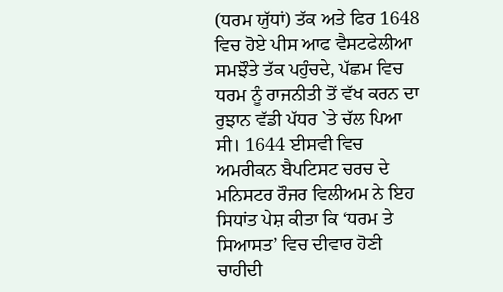(ਧਰਮ ਯੁੱਧਾਂ) ਤੱਕ ਅਤੇ ਫਿਰ 1648 ਵਿਚ ਹੋਏ ਪੀਸ ਆਫ ਵੈਸਟਫੇਲੀਆ ਸਮਝੌਤੇ ਤੱਕ ਪਹੁੰਚਦੇ, ਪੱਛਮ ਵਿਚ ਧਰਮ ਨੂੰ ਰਾਜਨੀਤੀ ਤੋਂ ਵੱਖ ਕਰਨ ਦਾ ਰੁਝਾਨ ਵੱਡੀ ਪੱਧਰ `ਤੇ ਚੱਲ ਪਿਆ ਸੀ। 1644 ਈਸਵੀ ਵਿਚ ਅਮਰੀਕਨ ਬੈਪਟਿਸਟ ਚਰਚ ਦੇ ਮਨਿਸਟਰ ਰੌਜਰ ਵਿਲੀਅਮ ਨੇ ਇਹ ਸਿਧਾਂਤ ਪੇਸ਼ ਕੀਤਾ ਕਿ ‘ਧਰਮ ਤੇ ਸਿਆਸਤ’ ਵਿਚ ਦੀਵਾਰ ਹੋਣੀ ਚਾਹੀਦੀ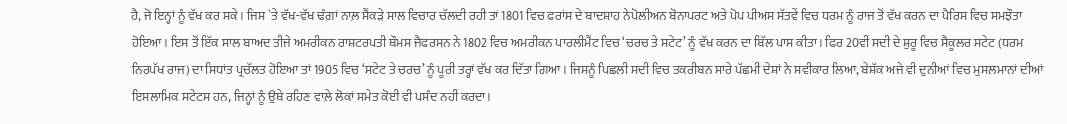ਹੈ, ਜੋ ਇਨ੍ਹਾਂ ਨੂੰ ਵੱਖ ਕਰ ਸਕੇ। ਜਿਸ `ਤੇ ਵੱਖ-ਵੱਖ ਢੰਗਾਂ ਨਾਲ਼ ਸੈਂਕੜੇ ਸਾਲ ਵਿਚਾਰ ਚੱਲਦੀ ਰਹੀ ਤਾਂ 1801 ਵਿਚ ਫਰਾਂਸ ਦੇ ਬਾਦਸ਼ਾਹ ਨੇਪੋਲੀਅਨ ਬੋਨਾਪਰਟ ਅਤੇ ਪੋਪ ਪੀਅਸ ਸੱਤਵੇਂ ਵਿਚ ਧਰਮ ਨੂੰ ਰਾਜ ਤੋਂ ਵੱਖ ਕਰਨ ਦਾ ਪੈਰਿਸ ਵਿਚ ਸਮਝੌਤਾ ਹੋਇਆ। ਇਸ ਤੋਂ ਇੱਕ ਸਾਲ ਬਾਅਦ ਤੀਜੇ ਅਮਰੀਕਨ ਰਾਸ਼ਟਰਪਤੀ ਥੌਮਸ ਜੈਫਰਸਨ ਨੇ 1802 ਵਿਚ ਅਮਰੀਕਨ ਪਾਰਲੀਮੈਂਟ ਵਿਚ ‘ਚਰਚ ਤੇ ਸਟੇਟ’ ਨੂੰ ਵੱਖ ਕਰਨ ਦਾ ਬਿੱਲ ਪਾਸ ਕੀਤਾ। ਫਿਰ 20ਵੀਂ ਸਦੀ ਦੇ ਸ਼ੁਰੂ ਵਿਚ ਸੈਕੂਲਰ ਸਟੇਟ (ਧਰਮ ਨਿਰਪੱਖ ਰਾਜ) ਦਾ ਸਿਧਾਂਤ ਪ੍ਰਚੱਲਤ ਹੋਇਆ ਤਾਂ 1905 ਵਿਚ ‘ਸਟੇਟ ਤੇ ਚਰਚ’ ਨੂੰ ਪੂਰੀ ਤਰ੍ਹਾਂ ਵੱਖ ਕਰ ਦਿੱਤਾ ਗਿਆ। ਜਿਸਨੂੰ ਪਿਛਲੀ ਸਦੀ ਵਿਚ ਤਕਰੀਬਨ ਸਾਰੇ ਪੱਛਮੀ ਦੇਸ਼ਾਂ ਨੇ ਸਵੀਕਾਰ ਲਿਆ, ਬੇਸ਼ੱਕ ਅਜੇ ਵੀ ਦੁਨੀਆਂ ਵਿਚ ਮੁਸਲਮਾਨਾਂ ਦੀਆਂ ਇਸਲਾਮਿਕ ਸਟੇਟਸ ਹਨ, ਜਿਨ੍ਹਾਂ ਨੂੰ ਉਥੇ ਰਹਿਣ ਵਾਲ਼ੇ ਲੋਕਾਂ ਸਮੇਤ ਕੋਈ ਵੀ ਪਸੰਦ ਨਹੀਂ ਕਰਦਾ।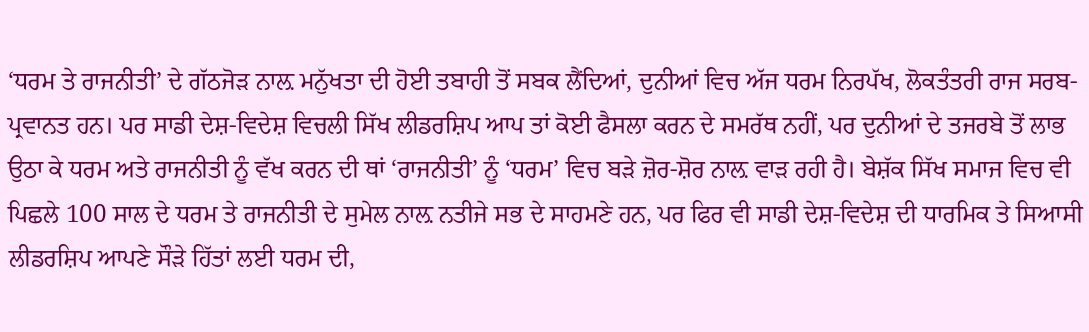‘ਧਰਮ ਤੇ ਰਾਜਨੀਤੀ’ ਦੇ ਗੱਠਜੋੜ ਨਾਲ਼ ਮਨੁੱਖਤਾ ਦੀ ਹੋਈ ਤਬਾਹੀ ਤੋਂ ਸਬਕ ਲੈਂਦਿਆਂ, ਦੁਨੀਆਂ ਵਿਚ ਅੱਜ ਧਰਮ ਨਿਰਪੱਖ, ਲੋਕਤੰਤਰੀ ਰਾਜ ਸਰਬ-ਪ੍ਰਵਾਨਤ ਹਨ। ਪਰ ਸਾਡੀ ਦੇਸ਼-ਵਿਦੇਸ਼ ਵਿਚਲੀ ਸਿੱਖ ਲੀਡਰਸ਼ਿਪ ਆਪ ਤਾਂ ਕੋਈ ਫੈਸਲਾ ਕਰਨ ਦੇ ਸਮਰੱਥ ਨਹੀਂ, ਪਰ ਦੁਨੀਆਂ ਦੇ ਤਜਰਬੇ ਤੋਂ ਲਾਭ ਉਠਾ ਕੇ ਧਰਮ ਅਤੇ ਰਾਜਨੀਤੀ ਨੂੰ ਵੱਖ ਕਰਨ ਦੀ ਥਾਂ ‘ਰਾਜਨੀਤੀ’ ਨੂੰ ‘ਧਰਮ’ ਵਿਚ ਬੜੇ ਜ਼ੋਰ-ਸ਼ੋਰ ਨਾਲ਼ ਵਾੜ ਰਹੀ ਹੈ। ਬੇਸ਼ੱਕ ਸਿੱਖ ਸਮਾਜ ਵਿਚ ਵੀ ਪਿਛਲੇ 100 ਸਾਲ ਦੇ ਧਰਮ ਤੇ ਰਾਜਨੀਤੀ ਦੇ ਸੁਮੇਲ ਨਾਲ਼ ਨਤੀਜੇ ਸਭ ਦੇ ਸਾਹਮਣੇ ਹਨ, ਪਰ ਫਿਰ ਵੀ ਸਾਡੀ ਦੇਸ਼-ਵਿਦੇਸ਼ ਦੀ ਧਾਰਮਿਕ ਤੇ ਸਿਆਸੀ ਲੀਡਰਸ਼ਿਪ ਆਪਣੇ ਸੌੜੇ ਹਿੱਤਾਂ ਲਈ ਧਰਮ ਦੀ,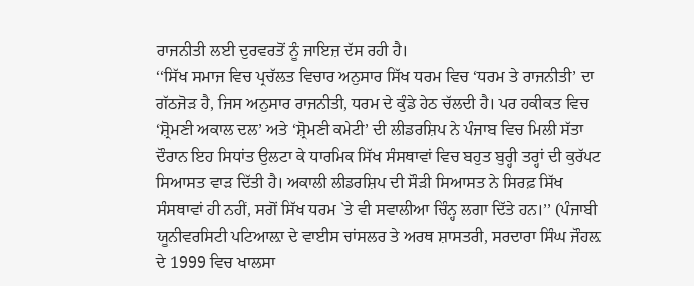ਰਾਜਨੀਤੀ ਲਈ ਦੁਰਵਰਤੋਂ ਨੂੰ ਜਾਇਜ਼ ਦੱਸ ਰਹੀ ਹੈ।
‘‘ਸਿੱਖ ਸਮਾਜ ਵਿਚ ਪ੍ਰਚੱਲਤ ਵਿਚਾਰ ਅਨੁਸਾਰ ਸਿੱਖ ਧਰਮ ਵਿਚ ‘ਧਰਮ ਤੇ ਰਾਜਨੀਤੀ’ ਦਾ ਗੱਠਜੋੜ ਹੈ, ਜਿਸ ਅਨੁਸਾਰ ਰਾਜਨੀਤੀ, ਧਰਮ ਦੇ ਕੁੰਡੇ ਹੇਠ ਚੱਲਦੀ ਹੈ। ਪਰ ਹਕੀਕਤ ਵਿਚ ‘ਸ਼੍ਰੋਮਣੀ ਅਕਾਲ ਦਲ’ ਅਤੇ ‘ਸ਼੍ਰੋਮਣੀ ਕਮੇਟੀ’ ਦੀ ਲੀਡਰਸ਼ਿਪ ਨੇ ਪੰਜਾਬ ਵਿਚ ਮਿਲੀ ਸੱਤਾ ਦੌਰਾਨ ਇਹ ਸਿਧਾਂਤ ਉਲਟਾ ਕੇ ਧਾਰਮਿਕ ਸਿੱਖ ਸੰਸਥਾਵਾਂ ਵਿਚ ਬਹੁਤ ਬੁਰ੍ਹੀ ਤਰ੍ਹਾਂ ਦੀ ਕੁਰੱਪਟ ਸਿਆਸਤ ਵਾੜ ਦਿੱਤੀ ਹੈ। ਅਕਾਲੀ ਲੀਡਰਸ਼ਿਪ ਦੀ ਸੌੜੀ ਸਿਆਸਤ ਨੇ ਸਿਰਫ਼ ਸਿੱਖ ਸੰਸਥਾਵਾਂ ਹੀ ਨਹੀਂ, ਸਗੋਂ ਸਿੱਖ ਧਰਮ `ਤੇ ਵੀ ਸਵਾਲੀਆ ਚਿੰਨ੍ਹ ਲਗਾ ਦਿੱਤੇ ਹਨ।’’ (ਪੰਜਾਬੀ ਯੂਨੀਵਰਸਿਟੀ ਪਟਿਆਲ਼ਾ ਦੇ ਵਾਈਸ ਚਾਂਸਲਰ ਤੇ ਅਰਥ ਸ਼ਾਸਤਰੀ, ਸਰਦਾਰਾ ਸਿੰਘ ਜੌਹਲ਼ ਦੇ 1999 ਵਿਚ ਖਾਲਸਾ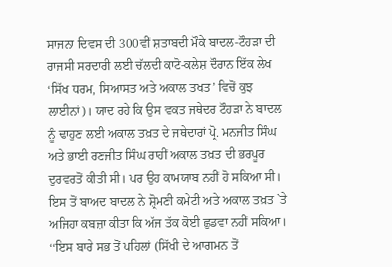ਸਾਜਨਾ ਦਿਵਸ ਦੀ 300ਵੀਂ ਸ਼ਤਾਬਦੀ ਮੌਕੇ ਬਾਦਲ-ਟੌਹੜਾ ਦੀ ਰਾਜਸੀ ਸਰਦਾਰੀ ਲਈ ਚੱਲਦੀ ਕਾਟੋ-ਕਲੇਸ਼ ਦੌਰਾਨ ਇੱਕ ਲੇਖ ‘ਸਿੱਖ ਧਰਮ, ਸਿਆਸਤ ਅਤੇ ਅਕਾਲ ਤਖਤ’ ਵਿਚੋਂ ਕੁਝ ਲਾਈਨਾਂ)। ਯਾਦ ਰਹੇ ਕਿ ਉਸ ਵਕਤ ਜਥੇਦਰ ਟੌਹੜਾ ਨੇ ਬਾਦਲ ਨੂੰ ਢਾਹੁਣ ਲਈ ਅਕਾਲ ਤਖ਼ਤ ਦੇ ਜਥੇਦਾਰਾਂ ਪ੍ਰੋ. ਮਨਜੀਤ ਸਿੰਘ ਅਤੇ ਭਾਈ ਰਣਜੀਤ ਸਿੰਘ ਰਾਹੀਂ ਅਕਾਲ ਤਖ਼ਤ ਦੀ ਭਰਪੂਰ ਦੁਰਵਰਤੋਂ ਕੀਤੀ ਸੀ। ਪਰ ਉਹ ਕਾਮਯਾਬ ਨਹੀਂ ਹੋ ਸਕਿਆ ਸੀ। ਇਸ ਤੋਂ ਬਾਅਦ ਬਾਦਲ ਨੇ ਸ਼੍ਰੋਮਣੀ ਕਮੇਟੀ ਅਤੇ ਅਕਾਲ ਤਖ਼ਤ `ਤੇ ਅਜਿਹਾ ਕਬਜ਼ਾ ਕੀਤਾ ਕਿ ਅੱਜ ਤੱਕ ਕੋਈ ਛੁਡਵਾ ਨਹੀਂ ਸਕਿਆ।
‘‘ਇਸ ਬਾਰੇ ਸਭ ਤੋਂ ਪਹਿਲਾਂ (ਸਿੱਖੀ ਦੇ ਆਗਮਨ ਤੋਂ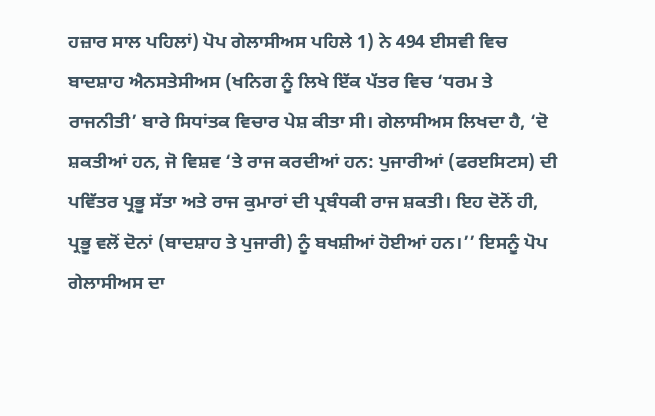ਹਜ਼ਾਰ ਸਾਲ ਪਹਿਲਾਂ) ਪੋਪ ਗੇਲਾਸੀਅਸ ਪਹਿਲੇ 1) ਨੇ 494 ਈਸਵੀ ਵਿਚ ਬਾਦਸ਼ਾਹ ਐਨਸਤੇਸੀਅਸ (ਖਨਿਗ ਨੂੰ ਲਿਖੇ ਇੱਕ ਪੱਤਰ ਵਿਚ ‘ਧਰਮ ਤੇ ਰਾਜਨੀਤੀ’ ਬਾਰੇ ਸਿਧਾਂਤਕ ਵਿਚਾਰ ਪੇਸ਼ ਕੀਤਾ ਸੀ। ਗੇਲਾਸੀਅਸ ਲਿਖਦਾ ਹੈ, ‘ਦੋ ਸ਼ਕਤੀਆਂ ਹਨ, ਜੋ ਵਿਸ਼ਵ ‘ਤੇ ਰਾਜ ਕਰਦੀਆਂ ਹਨ: ਪੁਜਾਰੀਆਂ (ਫਰੲਸਿਟਸ) ਦੀ ਪਵਿੱਤਰ ਪ੍ਰਭੂ ਸੱਤਾ ਅਤੇ ਰਾਜ ਕੁਮਾਰਾਂ ਦੀ ਪ੍ਰਬੰਧਕੀ ਰਾਜ ਸ਼ਕਤੀ। ਇਹ ਦੋਨੋਂ ਹੀ, ਪ੍ਰਭੂ ਵਲੋਂ ਦੋਨਾਂ (ਬਾਦਸ਼ਾਹ ਤੇ ਪੁਜਾਰੀ) ਨੂੰ ਬਖਸ਼ੀਆਂ ਹੋਈਆਂ ਹਨ।’’ ਇਸਨੂੰ ਪੋਪ ਗੇਲਾਸੀਅਸ ਦਾ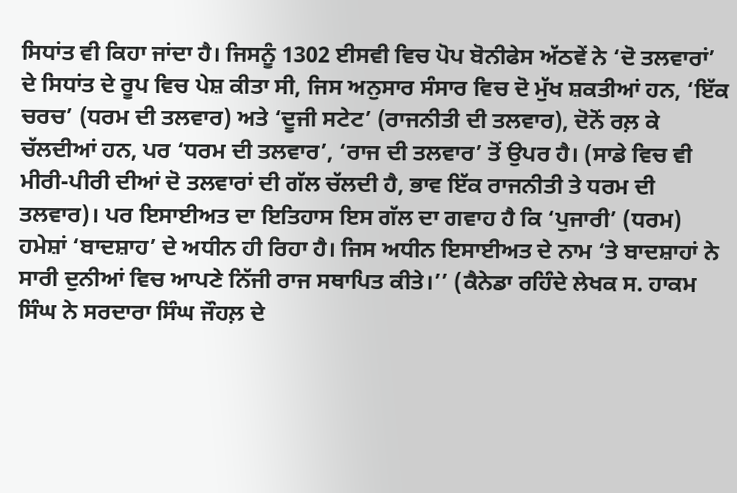ਸਿਧਾਂਤ ਵੀ ਕਿਹਾ ਜਾਂਦਾ ਹੈ। ਜਿਸਨੂੰ 1302 ਈਸਵੀ ਵਿਚ ਪੋਪ ਬੋਨੀਫੇਸ ਅੱਠਵੇਂ ਨੇ ‘ਦੋ ਤਲਵਾਰਾਂ’ ਦੇ ਸਿਧਾਂਤ ਦੇ ਰੂਪ ਵਿਚ ਪੇਸ਼ ਕੀਤਾ ਸੀ, ਜਿਸ ਅਨੁਸਾਰ ਸੰਸਾਰ ਵਿਚ ਦੋ ਮੁੱਖ ਸ਼ਕਤੀਆਂ ਹਨ, ‘ਇੱਕ ਚਰਚ’ (ਧਰਮ ਦੀ ਤਲਵਾਰ) ਅਤੇ ‘ਦੂਜੀ ਸਟੇਟ’ (ਰਾਜਨੀਤੀ ਦੀ ਤਲਵਾਰ), ਦੋਨੋਂ ਰਲ਼ ਕੇ ਚੱਲਦੀਆਂ ਹਨ, ਪਰ ‘ਧਰਮ ਦੀ ਤਲਵਾਰ’, ‘ਰਾਜ ਦੀ ਤਲਵਾਰ’ ਤੋਂ ਉਪਰ ਹੈ। (ਸਾਡੇ ਵਿਚ ਵੀ ਮੀਰੀ-ਪੀਰੀ ਦੀਆਂ ਦੋ ਤਲਵਾਰਾਂ ਦੀ ਗੱਲ ਚੱਲਦੀ ਹੈ, ਭਾਵ ਇੱਕ ਰਾਜਨੀਤੀ ਤੇ ਧਰਮ ਦੀ ਤਲਵਾਰ)। ਪਰ ਇਸਾਈਅਤ ਦਾ ਇਤਿਹਾਸ ਇਸ ਗੱਲ ਦਾ ਗਵਾਹ ਹੈ ਕਿ ‘ਪੁਜਾਰੀ’ (ਧਰਮ) ਹਮੇਸ਼ਾਂ ‘ਬਾਦਸ਼ਾਹ’ ਦੇ ਅਧੀਨ ਹੀ ਰਿਹਾ ਹੈ। ਜਿਸ ਅਧੀਨ ਇਸਾਈਅਤ ਦੇ ਨਾਮ ‘ਤੇ ਬਾਦਸ਼ਾਹਾਂ ਨੇ ਸਾਰੀ ਦੁਨੀਆਂ ਵਿਚ ਆਪਣੇ ਨਿੱਜੀ ਰਾਜ ਸਥਾਪਿਤ ਕੀਤੇ।’’ (ਕੈਨੇਡਾ ਰਹਿੰਦੇ ਲੇਖਕ ਸ. ਹਾਕਮ ਸਿੰਘ ਨੇ ਸਰਦਾਰਾ ਸਿੰਘ ਜੌਹਲ਼ ਦੇ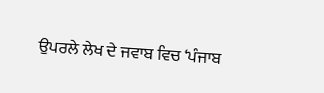ਉਪਰਲੇ ਲੇਖ ਦੇ ਜਵਾਬ ਵਿਚ ‘ਪੰਜਾਬ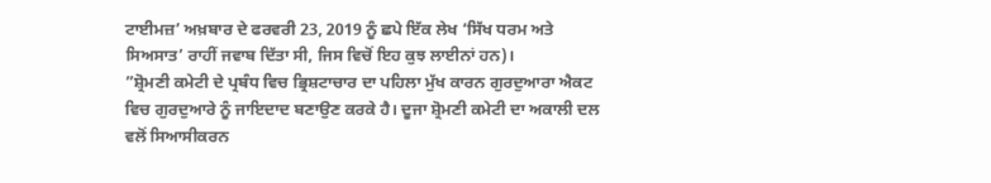ਟਾਈਮਜ਼’ ਅਖ਼ਬਾਰ ਦੇ ਫਰਵਰੀ 23, 2019 ਨੂੰ ਛਪੇ ਇੱਕ ਲੇਖ ‘ਸਿੱਖ ਧਰਮ ਅਤੇ ਸਿਅਸਾਤ’ ਰਾਹੀਂ ਜਵਾਬ ਦਿੱਤਾ ਸੀ, ਜਿਸ ਵਿਚੋਂ ਇਹ ਕੁਝ ਲਾਈਨਾਂ ਹਨ)।
”ਸ਼੍ਰੋਮਣੀ ਕਮੇਟੀ ਦੇ ਪ੍ਰਬੰਧ ਵਿਚ ਭ੍ਰਿਸ਼ਟਾਚਾਰ ਦਾ ਪਹਿਲਾ ਮੁੱਖ ਕਾਰਨ ਗੁਰਦੁਆਰਾ ਐਕਟ ਵਿਚ ਗੁਰਦੁਆਰੇ ਨੂੰ ਜਾਇਦਾਦ ਬਣਾਉਣ ਕਰਕੇ ਹੈ। ਦੂਜਾ ਸ਼੍ਰੋਮਣੀ ਕਮੇਟੀ ਦਾ ਅਕਾਲੀ ਦਲ ਵਲੋਂ ਸਿਆਸੀਕਰਨ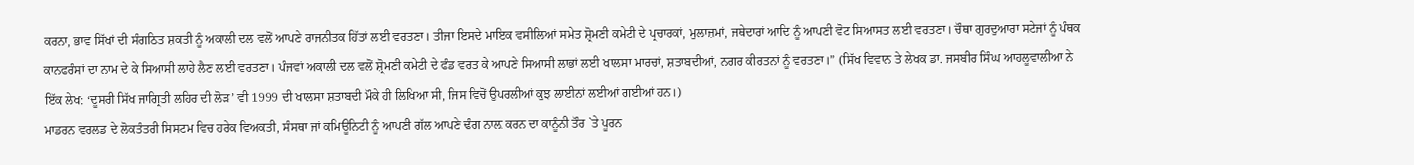ਕਰਨਾ, ਭਾਵ ਸਿੱਖਾਂ ਦੀ ਸੰਗਠਿਤ ਸ਼ਕਤੀ ਨੂੰ ਅਕਾਲੀ ਦਲ ਵਲੋਂ ਆਪਣੇ ਰਾਜਨੀਤਕ ਹਿੱਤਾਂ ਲਈ ਵਰਤਣਾ। ਤੀਜਾ ਇਸਦੇ ਮਾਇਕ ਵਸੀਲਿਆਂ ਸਮੇਤ ਸ਼੍ਰੋਮਣੀ ਕਮੇਟੀ ਦੇ ਪ੍ਰਚਾਰਕਾਂ, ਮੁਲਾਜ਼ਮਾਂ, ਜਥੇਦਾਰਾਂ ਆਦਿ ਨੂੰ ਆਪਣੀ ਵੋਟ ਸਿਆਸਤ ਲਈ ਵਰਤਣਾ। ਚੌਥਾ ਗੁਰਦੁਆਰਾ ਸਟੇਜਾਂ ਨੂੰ ਪੰਥਕ ਕਾਨਫਰੰਸਾਂ ਦਾ ਨਾਮ ਦੇ ਕੇ ਸਿਆਸੀ ਲਾਹੇ ਲੈਣ ਲਈ ਵਰਤਣਾ। ਪੰਜਵਾਂ ਅਕਾਲੀ ਦਲ ਵਲੋਂ ਸ਼੍ਰੋਮਣੀ ਕਮੇਟੀ ਦੇ ਫੰਡ ਵਰਤ ਕੇ ਆਪਣੇ ਸਿਆਸੀ ਲਾਭਾਂ ਲਈ ਖਾਲਸਾ ਮਾਰਚਾਂ, ਸ਼ਤਾਬਦੀਆਂ, ਨਗਰ ਕੀਰਤਨਾਂ ਨੂੰ ਵਰਤਣਾ।” (ਸਿੱਖ ਵਿਵਾਨ ਤੇ ਲੇਖਕ ਡਾ. ਜਸਬੀਰ ਸਿੰਘ ਆਹਲੂਵਾਲੀਆ ਨੇ ਇੱਕ ਲੇਖ: ‘ਦੂਸਰੀ ਸਿੱਖ ਜਾਗ੍ਰਿਤੀ ਲਹਿਰ ਦੀ ਲੋੜ’ ਵੀ 1999 ਦੀ ਖਾਲਸਾ ਸ਼ਤਾਬਦੀ ਮੌਕੇ ਹੀ ਲਿਖਿਆ ਸੀ, ਜਿਸ ਵਿਚੋਂ ਉਪਰਲੀਆਂ ਕੁਝ ਲਾਈਨਾਂ ਲਈਆਂ ਗਈਆਂ ਹਨ।)
ਮਾਡਰਨ ਵਰਲਡ ਦੇ ਲੋਕਤੰਤਰੀ ਸਿਸਟਮ ਵਿਚ ਹਰੇਕ ਵਿਅਕਤੀ, ਸੰਸਥਾ ਜਾਂ ਕਮਿਊਨਿਟੀ ਨੂੰ ਆਪਣੀ ਗੱਲ ਆਪਣੇ ਢੰਗ ਨਾਲ਼ ਕਰਨ ਦਾ ਕਾਨੂੰਨੀ ਤੌਰ `ਤੇ ਪੂਰਨ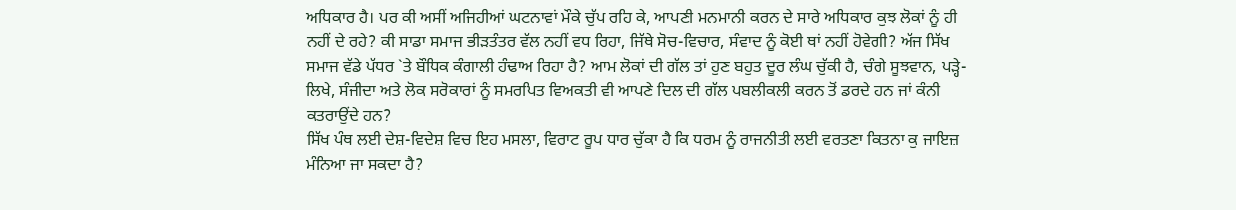ਅਧਿਕਾਰ ਹੈ। ਪਰ ਕੀ ਅਸੀਂ ਅਜਿਹੀਆਂ ਘਟਨਾਵਾਂ ਮੌਕੇ ਚੁੱਪ ਰਹਿ ਕੇ, ਆਪਣੀ ਮਨਮਾਨੀ ਕਰਨ ਦੇ ਸਾਰੇ ਅਧਿਕਾਰ ਕੁਝ ਲੋਕਾਂ ਨੂੰ ਹੀ ਨਹੀਂ ਦੇ ਰਹੇ? ਕੀ ਸਾਡਾ ਸਮਾਜ ਭੀੜਤੰਤਰ ਵੱਲ ਨਹੀਂ ਵਧ ਰਿਹਾ, ਜਿੱਥੇ ਸੋਚ-ਵਿਚਾਰ, ਸੰਵਾਦ ਨੂੰ ਕੋਈ ਥਾਂ ਨਹੀਂ ਹੋਵੇਗੀ? ਅੱਜ ਸਿੱਖ ਸਮਾਜ ਵੱਡੇ ਪੱਧਰ `ਤੇ ਬੌਧਿਕ ਕੰਗਾਲੀ ਹੰਢਾਅ ਰਿਹਾ ਹੈ? ਆਮ ਲੋਕਾਂ ਦੀ ਗੱਲ ਤਾਂ ਹੁਣ ਬਹੁਤ ਦੂਰ ਲੰਘ ਚੁੱਕੀ ਹੈ, ਚੰਗੇ ਸੂਝਵਾਨ, ਪੜ੍ਹੇ-ਲਿਖੇ, ਸੰਜੀਦਾ ਅਤੇ ਲੋਕ ਸਰੋਕਾਰਾਂ ਨੂੰ ਸਮਰਪਿਤ ਵਿਅਕਤੀ ਵੀ ਆਪਣੇ ਦਿਲ ਦੀ ਗੱਲ ਪਬਲੀਕਲੀ ਕਰਨ ਤੋਂ ਡਰਦੇ ਹਨ ਜਾਂ ਕੰਨੀ ਕਤਰਾਉਂਦੇ ਹਨ?
ਸਿੱਖ ਪੰਥ ਲਈ ਦੇਸ਼-ਵਿਦੇਸ਼ ਵਿਚ ਇਹ ਮਸਲਾ, ਵਿਰਾਟ ਰੂਪ ਧਾਰ ਚੁੱਕਾ ਹੈ ਕਿ ਧਰਮ ਨੂੰ ਰਾਜਨੀਤੀ ਲਈ ਵਰਤਣਾ ਕਿਤਨਾ ਕੁ ਜਾਇਜ਼ ਮੰਨਿਆ ਜਾ ਸਕਦਾ ਹੈ?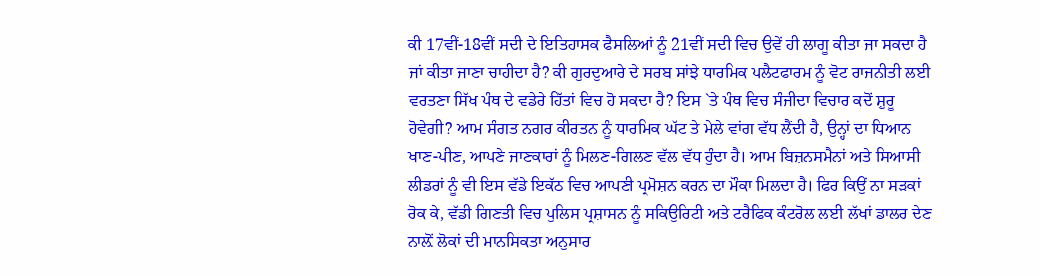ਕੀ 17ਵੀਂ-18ਵੀਂ ਸਦੀ ਦੇ ਇਤਿਹਾਸਕ ਫੈਸਲਿਆਂ ਨੂੰ 21ਵੀਂ ਸਦੀ ਵਿਚ ਉਵੇਂ ਹੀ ਲਾਗੂ ਕੀਤਾ ਜਾ ਸਕਦਾ ਹੈ ਜਾਂ ਕੀਤਾ ਜਾਣਾ ਚਾਹੀਦਾ ਹੈ? ਕੀ ਗੁਰਦੁਆਰੇ ਦੇ ਸਰਬ ਸਾਂਝੇ ਧਾਰਮਿਕ ਪਲੈਟਫਾਰਮ ਨੂੰ ਵੋਟ ਰਾਜਨੀਤੀ ਲਈ ਵਰਤਣਾ ਸਿੱਖ ਪੰਥ ਦੇ ਵਡੇਰੇ ਹਿੱਤਾਂ ਵਿਚ ਹੋ ਸਕਦਾ ਹੈ? ਇਸ `ਤੇ ਪੰਥ ਵਿਚ ਸੰਜੀਦਾ ਵਿਚਾਰ ਕਦੋਂ ਸ਼ੁਰੂ ਹੋਵੇਗੀ? ਆਮ ਸੰਗਤ ਨਗਰ ਕੀਰਤਨ ਨੂੰ ਧਾਰਮਿਕ ਘੱਟ ਤੇ ਮੇਲੇ ਵਾਂਗ ਵੱਧ ਲੈਂਦੀ ਹੈ, ਉਨ੍ਹਾਂ ਦਾ ਧਿਆਨ ਖਾਣ-ਪੀਣ, ਆਪਣੇ ਜਾਣਕਾਰਾਂ ਨੂੰ ਮਿਲਣ-ਗਿਲਣ ਵੱਲ ਵੱਧ ਹੁੰਦਾ ਹੈ। ਆਮ ਬਿਜ਼ਨਸਮੈਨਾਂ ਅਤੇ ਸਿਆਸੀ ਲੀਡਰਾਂ ਨੂੰ ਵੀ ਇਸ ਵੱਡੇ ਇਕੱਠ ਵਿਚ ਆਪਣੀ ਪ੍ਰਮੋਸ਼ਨ ਕਰਨ ਦਾ ਮੌਕਾ ਮਿਲਦਾ ਹੈ। ਫਿਰ ਕਿਉਂ ਨਾ ਸੜਕਾਂ ਰੋਕ ਕੇ, ਵੱਡੀ ਗਿਣਤੀ ਵਿਚ ਪੁਲਿਸ ਪ੍ਰਸ਼ਾਸਨ ਨੂੰ ਸਕਿਉਰਿਟੀ ਅਤੇ ਟਰੈਫਿਕ ਕੰਟਰੋਲ ਲਈ ਲੱਖਾਂ ਡਾਲਰ ਦੇਣ ਨਾਲ਼ੋਂ ਲੋਕਾਂ ਦੀ ਮਾਨਸਿਕਤਾ ਅਨੁਸਾਰ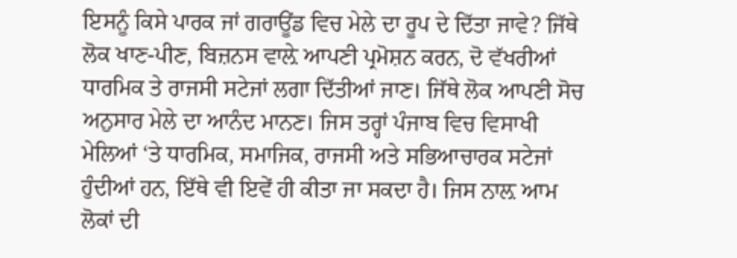ਇਸਨੂੰ ਕਿਸੇ ਪਾਰਕ ਜਾਂ ਗਰਾਊਂਡ ਵਿਚ ਮੇਲੇ ਦਾ ਰੂਪ ਦੇ ਦਿੱਤਾ ਜਾਵੇ? ਜਿੱਥੇ ਲੋਕ ਖਾਣ-ਪੀਣ, ਬਿਜ਼ਨਸ ਵਾਲ਼ੇ ਆਪਣੀ ਪ੍ਰਮੋਸ਼ਨ ਕਰਨ, ਦੋ ਵੱਖਰੀਆਂ ਧਾਰਮਿਕ ਤੇ ਰਾਜਸੀ ਸਟੇਜਾਂ ਲਗਾ ਦਿੱਤੀਆਂ ਜਾਣ। ਜਿੱਥੇ ਲੋਕ ਆਪਣੀ ਸੋਚ ਅਨੁਸਾਰ ਮੇਲੇ ਦਾ ਆਨੰਦ ਮਾਨਣ। ਜਿਸ ਤਰ੍ਹਾਂ ਪੰਜਾਬ ਵਿਚ ਵਿਸਾਖੀ ਮੇਲਿਆਂ ‘ਤੇ ਧਾਰਮਿਕ, ਸਮਾਜਿਕ, ਰਾਜਸੀ ਅਤੇ ਸਭਿਆਚਾਰਕ ਸਟੇਜਾਂ ਹੁੰਦੀਆਂ ਹਨ, ਇੱਥੇ ਵੀ ਇਵੇਂ ਹੀ ਕੀਤਾ ਜਾ ਸਕਦਾ ਹੈ। ਜਿਸ ਨਾਲ਼ ਆਮ ਲੋਕਾਂ ਦੀ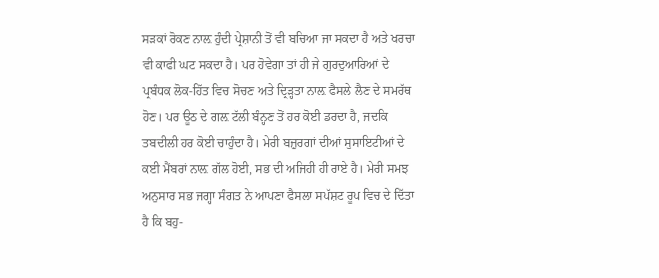ਸੜਕਾਂ ਰੋਕਣ ਨਾਲ਼ ਹੁੰਦੀ ਪ੍ਰੇਸ਼ਾਨੀ ਤੋਂ ਵੀ ਬਚਿਆ ਜਾ ਸਕਦਾ ਹੈ ਅਤੇ ਖਰਚਾ ਵੀ ਕਾਫੀ ਘਟ ਸਕਦਾ ਹੈ। ਪਰ ਹੋਵੇਗਾ ਤਾਂ ਹੀ ਜੇ ਗੁਰਦੁਆਰਿਆਂ ਦੇ ਪ੍ਰਬੰਧਕ ਲੋਕ-ਹਿੱਤ ਵਿਚ ਸੋਚਣ ਅਤੇ ਦ੍ਰਿੜ੍ਹਤਾ ਨਾਲ਼ ਫੈਸਲੇ ਲੈਣ ਦੇ ਸਮਰੱਥ ਹੋਣ। ਪਰ ਊਠ ਦੇ ਗਲ਼ ਟੱਲੀ ਬੰਨ੍ਹਣ ਤੋਂ ਹਰ ਕੋਈ ਡਰਦਾ ਹੈ, ਜਦਕਿ ਤਬਦੀਲੀ ਹਰ ਕੋਈ ਚਾਹੁੰਦਾ ਹੈ। ਮੇਰੀ ਬਜ਼ੁਰਗਾਂ ਦੀਆਂ ਸੁਸਾਇਟੀਆਂ ਦੇ ਕਈ ਮੈਂਬਰਾਂ ਨਾਲ਼ ਗੱਲ ਹੋਈ, ਸਭ ਦੀ ਅਜਿਹੀ ਹੀ ਰਾਏ ਹੈ। ਮੇਰੀ ਸਮਝ ਅਨੁਸਾਰ ਸਭ ਜਗ੍ਹਾ ਸੰਗਤ ਨੇ ਆਪਣਾ ਫੈਸਲਾ ਸਪੱਸ਼ਟ ਰੂਪ ਵਿਚ ਦੇ ਦਿੱਤਾ ਹੈ ਕਿ ਬਹੁ-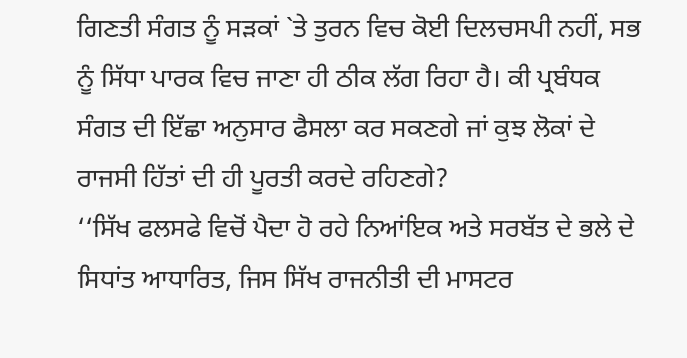ਗਿਣਤੀ ਸੰਗਤ ਨੂੰ ਸੜਕਾਂ `ਤੇ ਤੁਰਨ ਵਿਚ ਕੋਈ ਦਿਲਚਸਪੀ ਨਹੀਂ, ਸਭ ਨੂੰ ਸਿੱਧਾ ਪਾਰਕ ਵਿਚ ਜਾਣਾ ਹੀ ਠੀਕ ਲੱਗ ਰਿਹਾ ਹੈ। ਕੀ ਪ੍ਰਬੰਧਕ ਸੰਗਤ ਦੀ ਇੱਛਾ ਅਨੁਸਾਰ ਫੈਸਲਾ ਕਰ ਸਕਣਗੇ ਜਾਂ ਕੁਝ ਲੋਕਾਂ ਦੇ ਰਾਜਸੀ ਹਿੱਤਾਂ ਦੀ ਹੀ ਪੂਰਤੀ ਕਰਦੇ ਰਹਿਣਗੇ?
‘‘ਸਿੱਖ ਫਲਸਫੇ ਵਿਚੋਂ ਪੈਦਾ ਹੋ ਰਹੇ ਨਿਆਂਇਕ ਅਤੇ ਸਰਬੱਤ ਦੇ ਭਲੇ ਦੇ ਸਿਧਾਂਤ ਆਧਾਰਿਤ, ਜਿਸ ਸਿੱਖ ਰਾਜਨੀਤੀ ਦੀ ਮਾਸਟਰ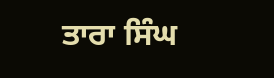ਤਾਰਾ ਸਿੰਘ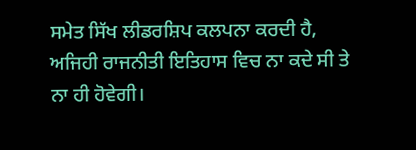ਸਮੇਤ ਸਿੱਖ ਲੀਡਰਸ਼ਿਪ ਕਲਪਨਾ ਕਰਦੀ ਹੈ, ਅਜਿਹੀ ਰਾਜਨੀਤੀ ਇਤਿਹਾਸ ਵਿਚ ਨਾ ਕਦੇ ਸੀ ਤੇ ਨਾ ਹੀ ਹੋਵੇਗੀ।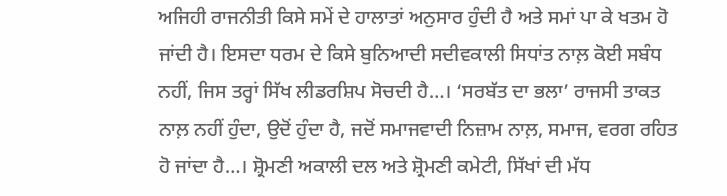ਅਜਿਹੀ ਰਾਜਨੀਤੀ ਕਿਸੇ ਸਮੇਂ ਦੇ ਹਾਲਾਤਾਂ ਅਨੁਸਾਰ ਹੁੰਦੀ ਹੈ ਅਤੇ ਸਮਾਂ ਪਾ ਕੇ ਖਤਮ ਹੋ ਜਾਂਦੀ ਹੈ। ਇਸਦਾ ਧਰਮ ਦੇ ਕਿਸੇ ਬੁਨਿਆਦੀ ਸਦੀਵਕਾਲੀ ਸਿਧਾਂਤ ਨਾਲ਼ ਕੋਈ ਸਬੰਧ ਨਹੀਂ, ਜਿਸ ਤਰ੍ਹਾਂ ਸਿੱਖ ਲੀਡਰਸ਼ਿਪ ਸੋਚਦੀ ਹੈ…। ‘ਸਰਬੱਤ ਦਾ ਭਲਾ’ ਰਾਜਸੀ ਤਾਕਤ ਨਾਲ਼ ਨਹੀਂ ਹੁੰਦਾ, ਉਦੋਂ ਹੁੰਦਾ ਹੈ, ਜਦੋਂ ਸਮਾਜਵਾਦੀ ਨਿਜ਼ਾਮ ਨਾਲ਼, ਸਮਾਜ, ਵਰਗ ਰਹਿਤ ਹੋ ਜਾਂਦਾ ਹੈ…। ਸ਼੍ਰੋਮਣੀ ਅਕਾਲੀ ਦਲ ਅਤੇ ਸ਼੍ਰੋਮਣੀ ਕਮੇਟੀ, ਸਿੱਖਾਂ ਦੀ ਮੱਧ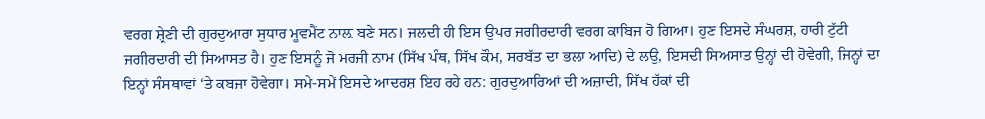ਵਰਗ ਸ਼੍ਰੇਣੀ ਦੀ ਗੁਰਦੁਆਰਾ ਸੁਧਾਰ ਮੂਵਮੈਂਟ ਨਾਲ਼ ਬਣੇ ਸਨ। ਜਲਦੀ ਹੀ ਇਸ ਉਪਰ ਜਗੀਰਦਾਰੀ ਵਰਗ ਕਾਬਿਜ ਹੋ ਗਿਆ। ਹੁਣ ਇਸਦੇ ਸੰਘਰਸ਼, ਹਾਰੀ ਟੁੱਟੀ ਜਗੀਰਦਾਰੀ ਦੀ ਸਿਆਸਤ ਹੈ। ਹੁਣ ਇਸਨੂੰ ਜੋ ਮਰਜੀ ਨਾਮ (ਸਿੱਖ ਪੰਥ, ਸਿੱਖ ਕੌਮ, ਸਰਬੱਤ ਦਾ ਭਲਾ ਆਦਿ) ਦੇ ਲਉ, ਇਸਦੀ ਸਿਅਸਾਤ ਉਨ੍ਹਾਂ ਦੀ ਹੋਵੇਗੀ, ਜਿਨ੍ਹਾਂ ਦਾ ਇਨ੍ਹਾਂ ਸੰਸਥਾਵਾਂ ‘ਤੇ ਕਬਜਾ ਹੋਵੇਗਾ। ਸਮੇ-ਸਮੇਂ ਇਸਦੇ ਆਦਰਸ਼ ਇਹ ਰਹੇ ਹਨ: ਗੁਰਦੁਆਰਿਆਂ ਦੀ ਅਜ਼ਾਦੀ, ਸਿੱਖ ਹੱਕਾਂ ਦੀ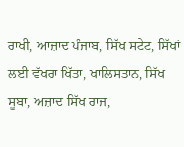ਰਾਖੀ, ਆਜ਼ਾਦ ਪੰਜਾਬ, ਸਿੱਖ ਸਟੇਟ, ਸਿੱਖਾਂ ਲਈ ਵੱਖਰਾ ਖਿੱਤਾ, ਖਾਲਿਸਤਾਨ, ਸਿੱਖ ਸੂਬਾ, ਅਜ਼ਾਦ ਸਿੱਖ ਰਾਜ,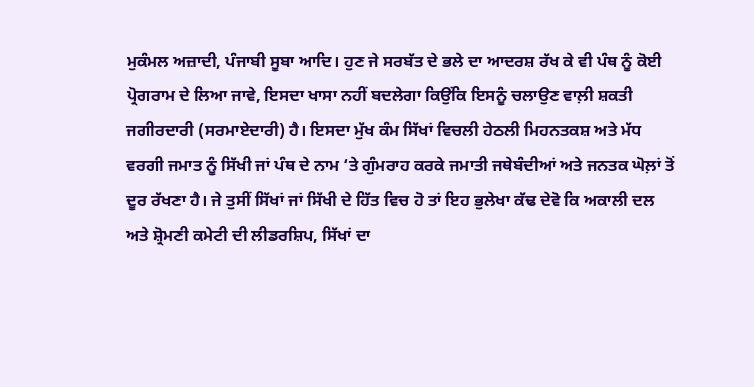ਮੁਕੰਮਲ ਅਜ਼ਾਦੀ, ਪੰਜਾਬੀ ਸੂਬਾ ਆਦਿ। ਹੁਣ ਜੇ ਸਰਬੱਤ ਦੇ ਭਲੇ ਦਾ ਆਦਰਸ਼ ਰੱਖ ਕੇ ਵੀ ਪੰਥ ਨੂੰ ਕੋਈ ਪ੍ਰੋਗਰਾਮ ਦੇ ਲਿਆ ਜਾਵੇ, ਇਸਦਾ ਖਾਸਾ ਨਹੀਂ ਬਦਲੇਗਾ ਕਿਉਂਕਿ ਇਸਨੂੰ ਚਲਾਉਣ ਵਾਲ਼ੀ ਸ਼ਕਤੀ ਜਗੀਰਦਾਰੀ (ਸਰਮਾਏਦਾਰੀ) ਹੈ। ਇਸਦਾ ਮੁੱਖ ਕੰਮ ਸਿੱਖਾਂ ਵਿਚਲੀ ਹੇਠਲੀ ਮਿਹਨਤਕਸ਼ ਅਤੇ ਮੱਧ ਵਰਗੀ ਜਮਾਤ ਨੂੰ ਸਿੱਖੀ ਜਾਂ ਪੰਥ ਦੇ ਨਾਮ ‘ਤੇ ਗੁੰਮਰਾਹ ਕਰਕੇ ਜਮਾਤੀ ਜਥੇਬੰਦੀਆਂ ਅਤੇ ਜਨਤਕ ਘੋਲ਼ਾਂ ਤੋਂ ਦੂਰ ਰੱਖਣਾ ਹੈ। ਜੇ ਤੁਸੀਂ ਸਿੱਖਾਂ ਜਾਂ ਸਿੱਖੀ ਦੇ ਹਿੱਤ ਵਿਚ ਹੋ ਤਾਂ ਇਹ ਭੁਲੇਖਾ ਕੱਢ ਦੇਵੋ ਕਿ ਅਕਾਲੀ ਦਲ ਅਤੇ ਸ਼੍ਰੋਮਣੀ ਕਮੇਟੀ ਦੀ ਲੀਡਰਸ਼ਿਪ, ਸਿੱਖਾਂ ਦਾ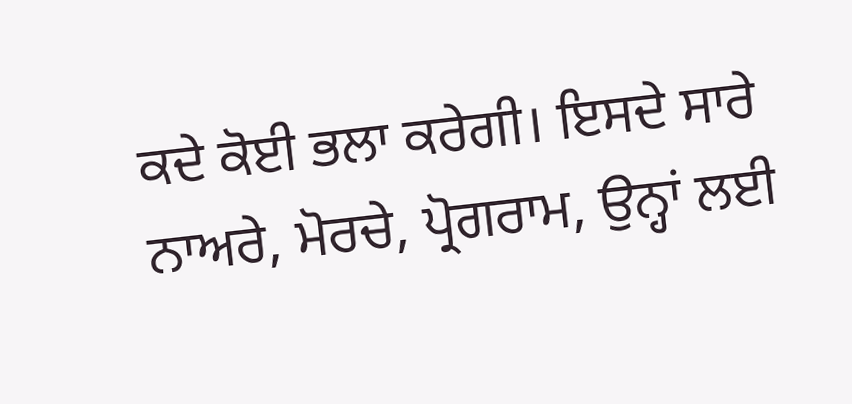ਕਦੇ ਕੋਈ ਭਲਾ ਕਰੇਗੀ। ਇਸਦੇ ਸਾਰੇ ਨਾਅਰੇ, ਮੋਰਚੇ, ਪ੍ਰੋਗਰਾਮ, ਉਨ੍ਹਾਂ ਲਈ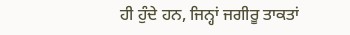ਹੀ ਹੁੰਦੇ ਹਨ, ਜਿਨ੍ਹਾਂ ਜਗੀਰੂ ਤਾਕਤਾਂ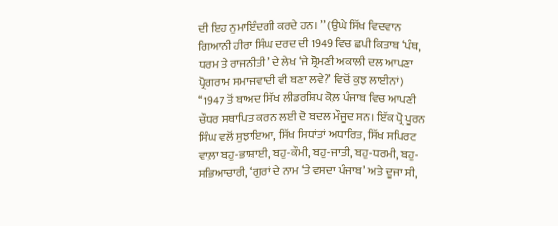ਦੀ ਇਹ ਨੁਮਾਇੰਦਗੀ ਕਰਦੇ ਹਨ। ’’ (ਉਘੇ ਸਿੱਖ ਵਿਦਵਾਨ ਗਿਆਨੀ ਹੀਰਾ ਸਿੰਘ ਦਰਦ ਦੀ 1949 ਵਿਚ ਛਪੀ ਕਿਤਾਬ ‘ਪੰਥ, ਧਰਮ ਤੇ ਰਾਜਨੀਤੀ’ ਦੇ ਲੇਖ ‘ਜੇ ਸ਼੍ਰੋਮਣੀ ਅਕਾਲੀ ਦਲ ਆਪਣਾ ਪ੍ਰੋਗਰਾਮ ਸਮਾਜਵਾਦੀ ਵੀ ਬਣਾ ਲਵੇ?’ ਵਿਚੋਂ ਕੁਝ ਲਾਈਨਾਂ)
‘‘1947 ਤੋਂ ਬਾਅਦ ਸਿੱਖ ਲੀਡਰਸ਼ਿਪ ਕੋਲ਼ ਪੰਜਾਬ ਵਿਚ ਆਪਣੀ ਚੌਧਰ ਸਥਾਪਿਤ ਕਰਨ ਲਈ ਦੋ ਬਦਲ ਮੌਜੂਦ ਸਨ। ਇੱਕ ਪ੍ਰੋ ਪੂਰਨ ਸਿੰਘ ਵਲੋਂ ਸੁਝਾਇਆ, ਸਿੱਖ ਸਿਧਾਂਤਾਂ ਅਧਾਰਿਤ, ਸਿੱਖ ਸਪਿਰਟ ਵਾਲ਼ਾ ਬਹੁ-ਭਾਸ਼ਾਈ, ਬਹੁ-ਕੌਮੀ, ਬਹੁ-ਜਾਤੀ, ਬਹੁ-ਧਰਮੀ, ਬਹੁ-ਸਭਿਆਚਾਰੀ, ‘ਗੁਰਾਂ ਦੇ ਨਾਮ ‘ਤੇ ਵਸਦਾ ਪੰਜਾਬ’ ਅਤੇ ਦੂਜਾ ਸੀ,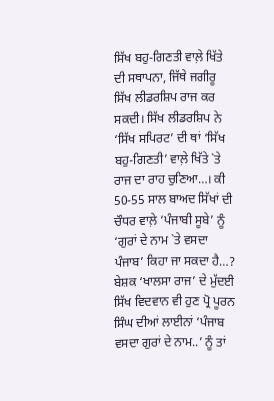ਸਿੱਖ ਬਹੁ-ਗਿਣਤੀ ਵਾਲ਼ੇ ਖਿੱਤੇ ਦੀ ਸਥਾਪਨਾ, ਜਿੱਥੇ ਜਗੀਰੂ ਸਿੱਖ ਲੀਡਰਸ਼ਿਪ ਰਾਜ ਕਰ ਸਕਦੀ। ਸਿੱਖ ਲੀਡਰਸ਼ਿਪ ਨੇ ‘ਸਿੱਖ ਸਪਿਰਟ’ ਦੀ ਥਾਂ ‘ਸਿੱਖ ਬਹੁ-ਗਿਣਤੀ’ ਵਾਲ਼ੇ ਖਿੱਤੇ `ਤੇ ਰਾਜ ਦਾ ਰਾਹ ਚੁਣਿਆ…। ਕੀ 50-55 ਸਾਲ ਬਾਅਦ ਸਿੱਖਾਂ ਦੀ ਚੌਧਰ ਵਾਲ਼ੇ ‘ਪੰਜਾਬੀ ਸੂਬੇ’ ਨੂੰ ‘ਗੁਰਾਂ ਦੇ ਨਾਮ `ਤੇ ਵਸਦਾ ਪੰਜਾਬ’ ਕਿਹਾ ਜਾ ਸਕਦਾ ਹੈ…? ਬੇਸ਼ਕ ‘ਖਾਲਸਾ ਰਾਜ’ ਦੇ ਮੁੱਦਈ ਸਿੱਖ ਵਿਦਵਾਨ ਵੀ ਹੁਣ ਪ੍ਰੋ ਪੂਰਨ ਸਿੰਘ ਦੀਆਂ ਲਾਈਨਾਂ ‘ਪੰਜਾਬ ਵਸਦਾ ਗੁਰਾਂ ਦੇ ਨਾਮ..’ ਨੂੰ ਤਾਂ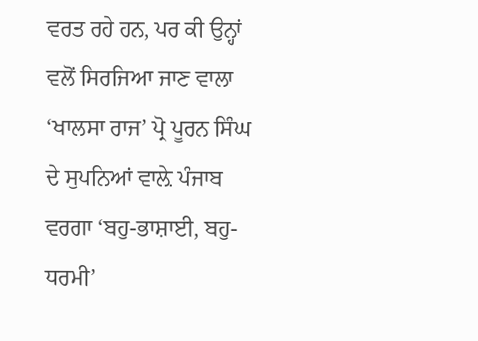ਵਰਤ ਰਹੇ ਹਨ, ਪਰ ਕੀ ਉਨ੍ਹਾਂ ਵਲੋਂ ਸਿਰਜਿਆ ਜਾਣ ਵਾਲਾ ‘ਖਾਲਸਾ ਰਾਜ’ ਪ੍ਰੋ ਪੂਰਨ ਸਿੰਘ ਦੇ ਸੁਪਨਿਆਂ ਵਾਲ਼ੇ ਪੰਜਾਬ ਵਰਗਾ ‘ਬਹੁ-ਭਾਸ਼ਾਈ, ਬਹੁ-ਧਰਮੀ’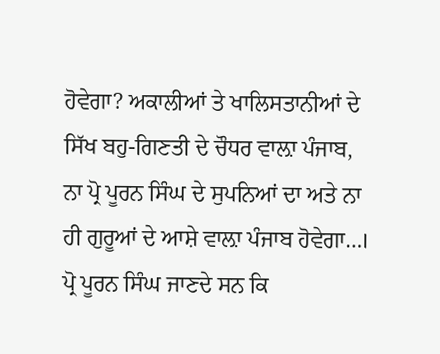ਹੋਵੇਗਾ? ਅਕਾਲੀਆਂ ਤੇ ਖਾਲਿਸਤਾਨੀਆਂ ਦੇ ਸਿੱਖ ਬਹੁ-ਗਿਣਤੀ ਦੇ ਚੌਧਰ ਵਾਲ਼ਾ ਪੰਜਾਬ, ਨਾ ਪ੍ਰੋ ਪੂਰਨ ਸਿੰਘ ਦੇ ਸੁਪਨਿਆਂ ਦਾ ਅਤੇ ਨਾ ਹੀ ਗੁਰੂਆਂ ਦੇ ਆਸ਼ੇ ਵਾਲ਼ਾ ਪੰਜਾਬ ਹੋਵੇਗਾ…। ਪ੍ਰੋ ਪੂਰਨ ਸਿੰਘ ਜਾਣਦੇ ਸਨ ਕਿ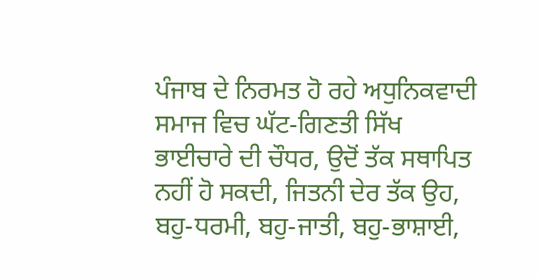ਪੰਜਾਬ ਦੇ ਨਿਰਮਤ ਹੋ ਰਹੇ ਅਧੁਨਿਕਵਾਦੀ ਸਮਾਜ ਵਿਚ ਘੱਟ-ਗਿਣਤੀ ਸਿੱਖ ਭਾਈਚਾਰੇ ਦੀ ਚੌਧਰ, ਉਦੋਂ ਤੱਕ ਸਥਾਪਿਤ ਨਹੀਂ ਹੋ ਸਕਦੀ, ਜਿਤਨੀ ਦੇਰ ਤੱਕ ਉਹ, ਬਹੁ-ਧਰਮੀ, ਬਹੁ-ਜਾਤੀ, ਬਹੁ-ਭਾਸ਼ਾਈ,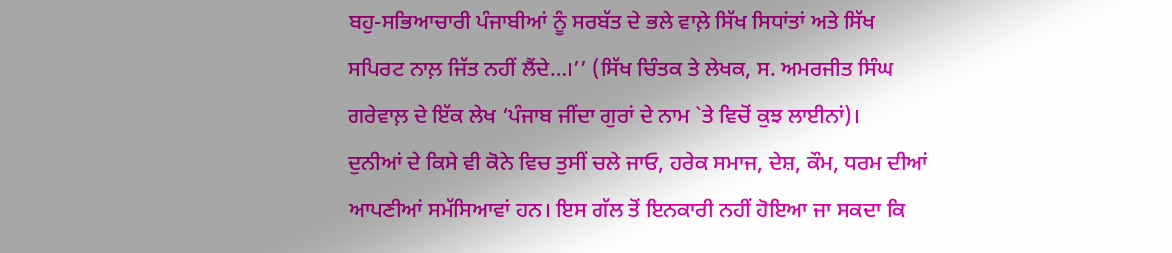ਬਹੁ-ਸਭਿਆਚਾਰੀ ਪੰਜਾਬੀਆਂ ਨੂੰ ਸਰਬੱਤ ਦੇ ਭਲੇ ਵਾਲ਼ੇ ਸਿੱਖ ਸਿਧਾਂਤਾਂ ਅਤੇ ਸਿੱਖ ਸਪਿਰਟ ਨਾਲ਼ ਜਿੱਤ ਨਹੀਂ ਲੈਂਦੇ…।’’ (ਸਿੱਖ ਚਿੰਤਕ ਤੇ ਲੇਖਕ, ਸ. ਅਮਰਜੀਤ ਸਿੰਘ ਗਰੇਵਾਲ਼ ਦੇ ਇੱਕ ਲੇਖ ‘ਪੰਜਾਬ ਜੀਂਦਾ ਗੁਰਾਂ ਦੇ ਨਾਮ `ਤੇ ਵਿਚੋਂ ਕੁਝ ਲਾਈਨਾਂ)।
ਦੁਨੀਆਂ ਦੇ ਕਿਸੇ ਵੀ ਕੋਨੇ ਵਿਚ ਤੁਸੀਂ ਚਲੇ ਜਾਓ, ਹਰੇਕ ਸਮਾਜ, ਦੇਸ਼, ਕੌਮ, ਧਰਮ ਦੀਆਂ ਆਪਣੀਆਂ ਸਮੱਸਿਆਵਾਂ ਹਨ। ਇਸ ਗੱਲ ਤੋਂ ਇਨਕਾਰੀ ਨਹੀਂ ਹੋਇਆ ਜਾ ਸਕਦਾ ਕਿ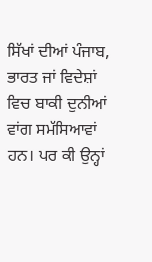ਸਿੱਖਾਂ ਦੀਆਂ ਪੰਜਾਬ, ਭਾਰਤ ਜਾਂ ਵਿਦੇਸ਼ਾਂ ਵਿਚ ਬਾਕੀ ਦੁਨੀਆਂ ਵਾਂਗ ਸਮੱਸਿਆਵਾਂ ਹਨ। ਪਰ ਕੀ ਉਨ੍ਹਾਂ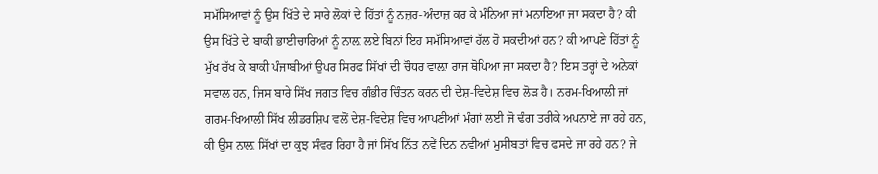ਸਮੱਸਿਆਵਾਂ ਨੂੰ ਉਸ ਖਿੱਤੇ ਦੇ ਸਾਰੇ ਲੋਕਾਂ ਦੇ ਹਿੱਤਾਂ ਨੂੰ ਨਜ਼ਰ-ਅੰਦਾਜ਼ ਕਰ ਕੇ ਮੰਨਿਆ ਜਾਂ ਮਨਾਇਆ ਜਾ ਸਕਦਾ ਹੈ? ਕੀ ਉਸ ਖਿੱਤੇ ਦੇ ਬਾਕੀ ਭਾਈਚਾਰਿਆਂ ਨੂੰ ਨਾਲ਼ ਲਏ ਬਿਨਾਂ ਇਹ ਸਮੱਸਿਆਵਾਂ ਹੱਲ ਹੋ ਸਕਦੀਆਂ ਹਨ? ਕੀ ਆਪਣੇ ਹਿੱਤਾਂ ਨੂੰ ਮੁੱਖ ਰੱਖ ਕੇ ਬਾਕੀ ਪੰਜਾਬੀਆਂ ਉਪਰ ਸਿਰਫ ਸਿੱਖਾਂ ਦੀ ਚੌਧਰ ਵਾਲ਼ਾ ਰਾਜ ਥੋਪਿਆ ਜਾ ਸਕਦਾ ਹੈ? ਇਸ ਤਰ੍ਹਾਂ ਦੇ ਅਨੇਕਾਂ ਸਵਾਲ ਹਨ, ਜਿਸ ਬਾਰੇ ਸਿੱਖ ਜਗਤ ਵਿਚ ਗੰਭੀਰ ਚਿੰਤਨ ਕਰਨ ਦੀ ਦੇਸ਼-ਵਿਦੇਸ਼ ਵਿਚ ਲੋੜ ਹੈ। ਨਰਮ-ਖਿਆਲੀ ਜਾਂ ਗਰਮ-ਖਿਆਲੀ ਸਿੱਖ ਲੀਡਰਸ਼ਿਪ ਵਲੋਂ ਦੇਸ਼-ਵਿਦੇਸ਼ ਵਿਚ ਆਪਣੀਆਂ ਮੰਗਾਂ ਲਈ ਜੋ ਢੰਗ ਤਰੀਕੇ ਅਪਨਾਏ ਜਾ ਰਹੇ ਹਨ, ਕੀ ਉਸ ਨਾਲ਼ ਸਿੱਖਾਂ ਦਾ ਕੁਝ ਸੰਵਰ ਰਿਹਾ ਹੈ ਜਾਂ ਸਿੱਖ ਨਿੱਤ ਨਵੇਂ ਦਿਨ ਨਵੀਆਂ ਮੁਸੀਬਤਾਂ ਵਿਚ ਫਸਦੇ ਜਾ ਰਹੇ ਹਨ? ਜੇ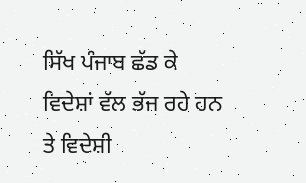ਸਿੱਖ ਪੰਜਾਬ ਛੱਡ ਕੇ ਵਿਦੇਸ਼ਾਂ ਵੱਲ ਭੱਜ ਰਹੇ ਹਨ ਤੇ ਵਿਦੇਸ਼ੀ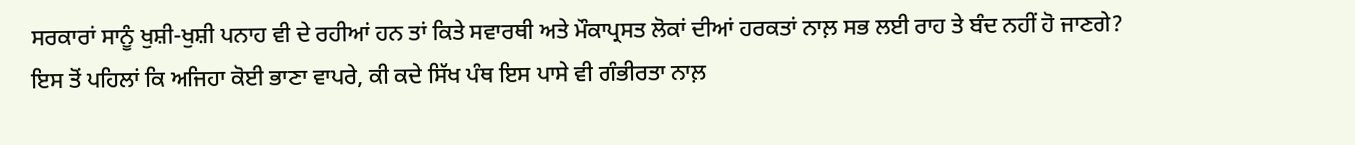ਸਰਕਾਰਾਂ ਸਾਨੂੰ ਖੁਸ਼ੀ-ਖੁਸ਼ੀ ਪਨਾਹ ਵੀ ਦੇ ਰਹੀਆਂ ਹਨ ਤਾਂ ਕਿਤੇ ਸਵਾਰਥੀ ਅਤੇ ਮੌਕਾਪ੍ਰਸਤ ਲੋਕਾਂ ਦੀਆਂ ਹਰਕਤਾਂ ਨਾਲ਼ ਸਭ ਲਈ ਰਾਹ ਤੇ ਬੰਦ ਨਹੀਂ ਹੋ ਜਾਣਗੇ? ਇਸ ਤੋਂ ਪਹਿਲਾਂ ਕਿ ਅਜਿਹਾ ਕੋਈ ਭਾਣਾ ਵਾਪਰੇ, ਕੀ ਕਦੇ ਸਿੱਖ ਪੰਥ ਇਸ ਪਾਸੇ ਵੀ ਗੰਭੀਰਤਾ ਨਾਲ਼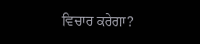ਵਿਚਾਰ ਕਰੇਗਾ?